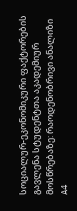სოციალურ-ეკონომიკური ფაქტორების გავლენა სტუდენტთა აკადემიურ მოსწრებაზე: რაოდენობრივი ანალიზი
A4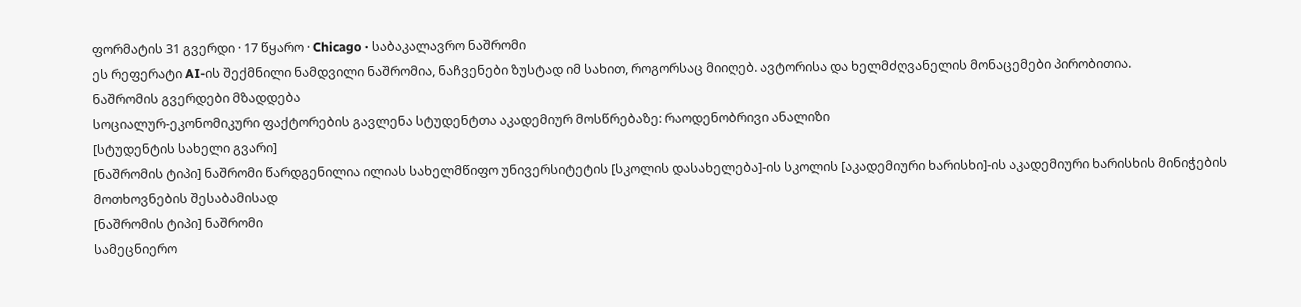ფორმატის 31 გვერდი · 17 წყარო · Chicago · საბაკალავრო ნაშრომი
ეს რეფერატი AI-ის შექმნილი ნამდვილი ნაშრომია, ნაჩვენები ზუსტად იმ სახით, როგორსაც მიიღებ. ავტორისა და ხელმძღვანელის მონაცემები პირობითია.
ნაშრომის გვერდები მზადდება
სოციალურ-ეკონომიკური ფაქტორების გავლენა სტუდენტთა აკადემიურ მოსწრებაზე: რაოდენობრივი ანალიზი
[სტუდენტის სახელი გვარი]
[ნაშრომის ტიპი] ნაშრომი წარდგენილია ილიას სახელმწიფო უნივერსიტეტის [სკოლის დასახელება]-ის სკოლის [აკადემიური ხარისხი]-ის აკადემიური ხარისხის მინიჭების მოთხოვნების შესაბამისად
[ნაშრომის ტიპი] ნაშრომი
სამეცნიერო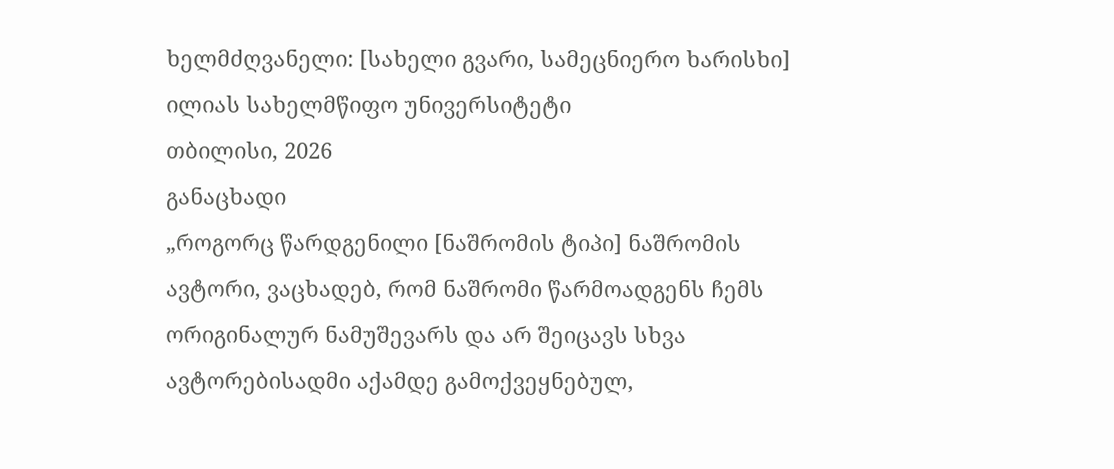ხელმძღვანელი: [სახელი გვარი, სამეცნიერო ხარისხი]
ილიას სახელმწიფო უნივერსიტეტი
თბილისი, 2026
განაცხადი
„როგორც წარდგენილი [ნაშრომის ტიპი] ნაშრომის ავტორი, ვაცხადებ, რომ ნაშრომი წარმოადგენს ჩემს ორიგინალურ ნამუშევარს და არ შეიცავს სხვა ავტორებისადმი აქამდე გამოქვეყნებულ,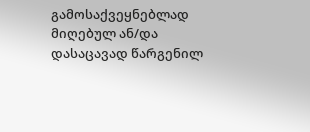გამოსაქვეყნებლად მიღებულ ან/და დასაცავად წარგენილ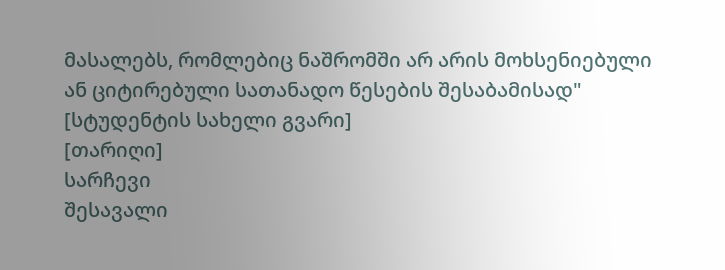მასალებს, რომლებიც ნაშრომში არ არის მოხსენიებული ან ციტირებული სათანადო წესების შესაბამისად"
[სტუდენტის სახელი გვარი]
[თარიღი]
სარჩევი
შესავალი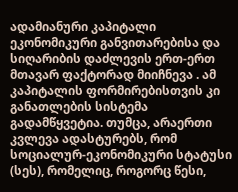ადამიანური კაპიტალი ეკონომიკური განვითარებისა და სიღარიბის დაძლევის ერთ-ერთ მთავარ ფაქტორად მიიჩნევა . ამ კაპიტალის ფორმირებისთვის კი განათლების სისტემა გადამწყვეტია. თუმცა, არაერთი კვლევა ადასტურებს, რომ სოციალურ-ეკონომიკური სტატუსი (სეს), რომელიც, როგორც წესი,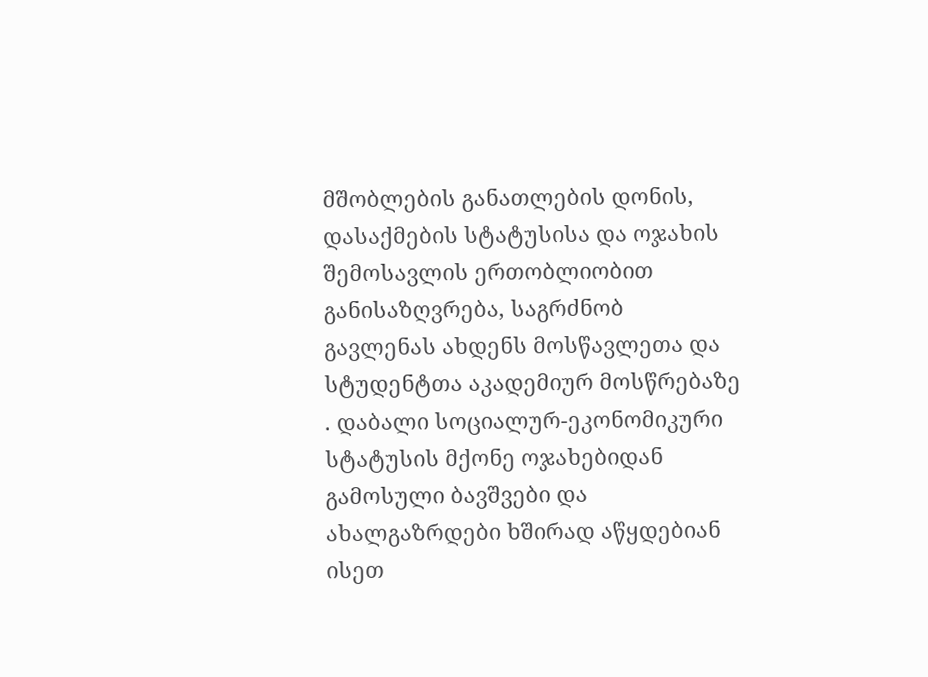მშობლების განათლების დონის, დასაქმების სტატუსისა და ოჯახის შემოსავლის ერთობლიობით განისაზღვრება, საგრძნობ გავლენას ახდენს მოსწავლეთა და სტუდენტთა აკადემიურ მოსწრებაზე . დაბალი სოციალურ-ეკონომიკური სტატუსის მქონე ოჯახებიდან გამოსული ბავშვები და ახალგაზრდები ხშირად აწყდებიან ისეთ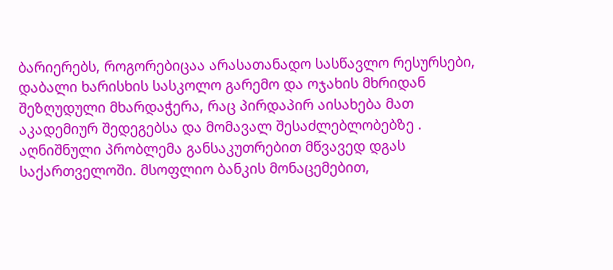ბარიერებს, როგორებიცაა არასათანადო სასწავლო რესურსები, დაბალი ხარისხის სასკოლო გარემო და ოჯახის მხრიდან შეზღუდული მხარდაჭერა, რაც პირდაპირ აისახება მათ აკადემიურ შედეგებსა და მომავალ შესაძლებლობებზე .
აღნიშნული პრობლემა განსაკუთრებით მწვავედ დგას საქართველოში. მსოფლიო ბანკის მონაცემებით,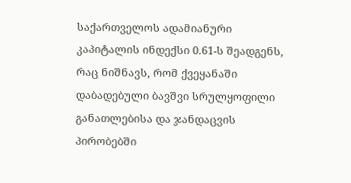საქართველოს ადამიანური კაპიტალის ინდექსი 0.61-ს შეადგენს, რაც ნიშნავს, რომ ქვეყანაში დაბადებული ბავშვი სრულყოფილი განათლებისა და ჯანდაცვის პირობებში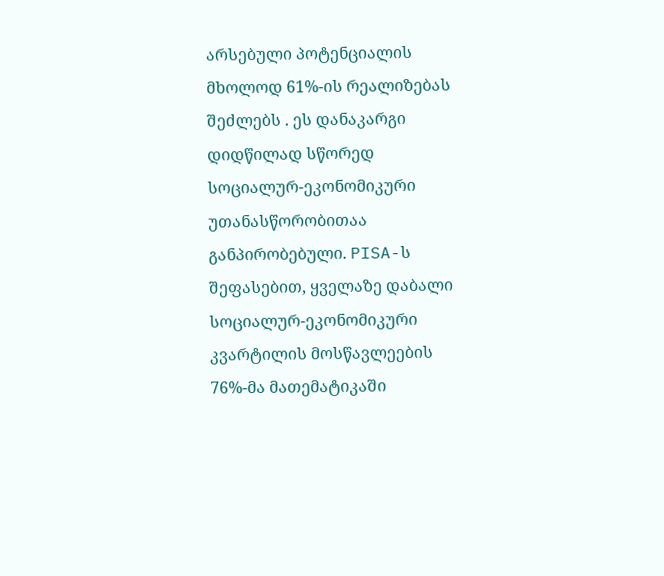არსებული პოტენციალის მხოლოდ 61%-ის რეალიზებას შეძლებს . ეს დანაკარგი დიდწილად სწორედ სოციალურ-ეკონომიკური უთანასწორობითაა განპირობებული. PISA-ს შეფასებით, ყველაზე დაბალი სოციალურ-ეკონომიკური კვარტილის მოსწავლეების 76%-მა მათემატიკაში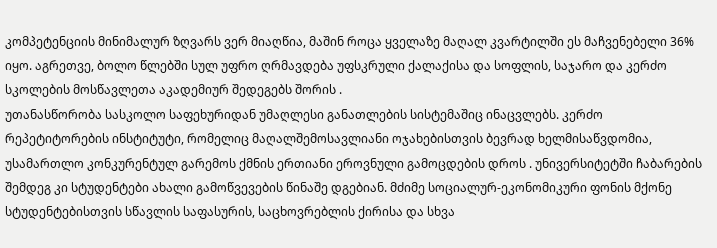კომპეტენციის მინიმალურ ზღვარს ვერ მიაღწია, მაშინ როცა ყველაზე მაღალ კვარტილში ეს მაჩვენებელი 36% იყო. აგრეთვე, ბოლო წლებში სულ უფრო ღრმავდება უფსკრული ქალაქისა და სოფლის, საჯარო და კერძო სკოლების მოსწავლეთა აკადემიურ შედეგებს შორის .
უთანასწორობა სასკოლო საფეხურიდან უმაღლესი განათლების სისტემაშიც ინაცვლებს. კერძო რეპეტიტორების ინსტიტუტი, რომელიც მაღალშემოსავლიანი ოჯახებისთვის ბევრად ხელმისაწვდომია, უსამართლო კონკურენტულ გარემოს ქმნის ერთიანი ეროვნული გამოცდების დროს . უნივერსიტეტში ჩაბარების შემდეგ კი სტუდენტები ახალი გამოწვევების წინაშე დგებიან. მძიმე სოციალურ-ეკონომიკური ფონის მქონე სტუდენტებისთვის სწავლის საფასურის, საცხოვრებლის ქირისა და სხვა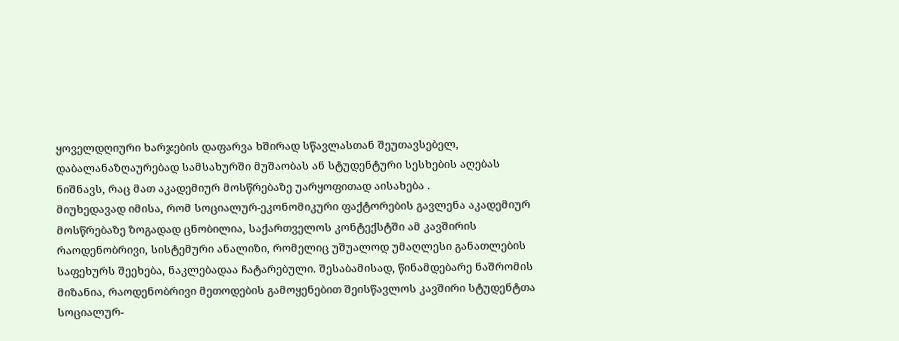ყოველდღიური ხარჯების დაფარვა ხშირად სწავლასთან შეუთავსებელ, დაბალანაზღაურებად სამსახურში მუშაობას ან სტუდენტური სესხების აღებას ნიშნავს, რაც მათ აკადემიურ მოსწრებაზე უარყოფითად აისახება .
მიუხედავად იმისა, რომ სოციალურ-ეკონომიკური ფაქტორების გავლენა აკადემიურ მოსწრებაზე ზოგადად ცნობილია, საქართველოს კონტექსტში ამ კავშირის რაოდენობრივი, სისტემური ანალიზი, რომელიც უშუალოდ უმაღლესი განათლების საფეხურს შეეხება, ნაკლებადაა ჩატარებული. შესაბამისად, წინამდებარე ნაშრომის მიზანია, რაოდენობრივი მეთოდების გამოყენებით შეისწავლოს კავშირი სტუდენტთა სოციალურ-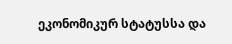ეკონომიკურ სტატუსსა და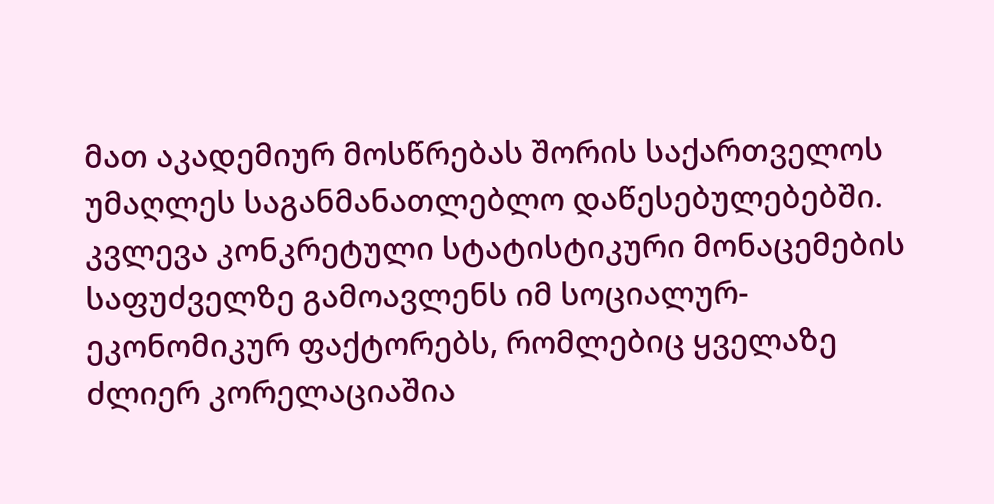მათ აკადემიურ მოსწრებას შორის საქართველოს უმაღლეს საგანმანათლებლო დაწესებულებებში. კვლევა კონკრეტული სტატისტიკური მონაცემების საფუძველზე გამოავლენს იმ სოციალურ-ეკონომიკურ ფაქტორებს, რომლებიც ყველაზე ძლიერ კორელაციაშია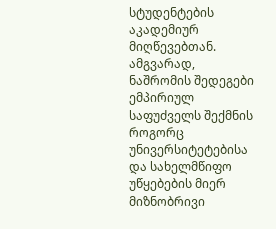სტუდენტების აკადემიურ მიღწევებთან. ამგვარად, ნაშრომის შედეგები ემპირიულ საფუძველს შექმნის როგორც უნივერსიტეტებისა და სახელმწიფო უწყებების მიერ მიზნობრივი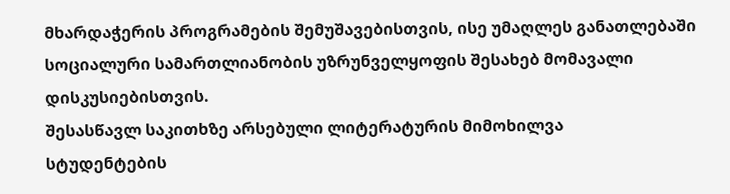მხარდაჭერის პროგრამების შემუშავებისთვის, ისე უმაღლეს განათლებაში სოციალური სამართლიანობის უზრუნველყოფის შესახებ მომავალი დისკუსიებისთვის.
შესასწავლ საკითხზე არსებული ლიტერატურის მიმოხილვა
სტუდენტების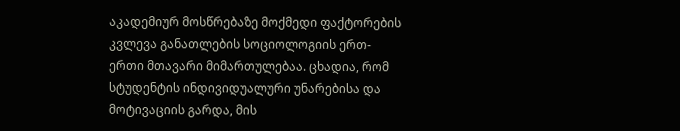აკადემიურ მოსწრებაზე მოქმედი ფაქტორების კვლევა განათლების სოციოლოგიის ერთ-ერთი მთავარი მიმართულებაა. ცხადია, რომ სტუდენტის ინდივიდუალური უნარებისა და მოტივაციის გარდა, მის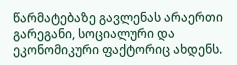წარმატებაზე გავლენას არაერთი გარეგანი, სოციალური და ეკონომიკური ფაქტორიც ახდენს.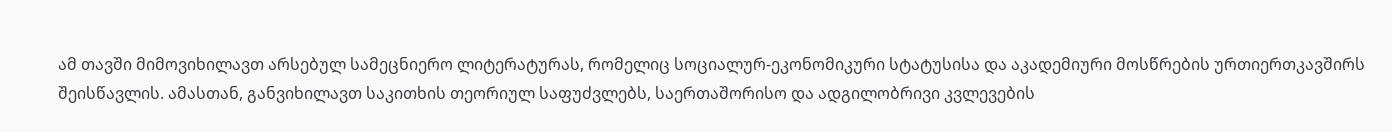ამ თავში მიმოვიხილავთ არსებულ სამეცნიერო ლიტერატურას, რომელიც სოციალურ-ეკონომიკური სტატუსისა და აკადემიური მოსწრების ურთიერთკავშირს შეისწავლის. ამასთან, განვიხილავთ საკითხის თეორიულ საფუძვლებს, საერთაშორისო და ადგილობრივი კვლევების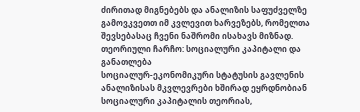ძირითად მიგნებებს და ანალიზის საფუძველზე გამოვკვეთთ იმ კვლევით ხარვეზებს, რომელთა შევსებასაც ჩვენი ნაშრომი ისახავს მიზნად.
თეორიული ჩარჩო: სოციალური კაპიტალი და განათლება
სოციალურ-ეკონომიკური სტატუსის გავლენის ანალიზისას მკვლევრები ხშირად ეყრდნობიან სოციალური კაპიტალის თეორიას,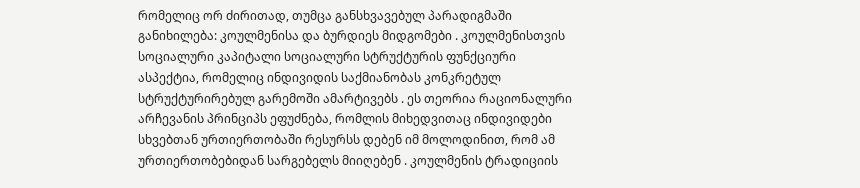რომელიც ორ ძირითად, თუმცა განსხვავებულ პარადიგმაში განიხილება: კოულმენისა და ბურდიეს მიდგომები . კოულმენისთვის სოციალური კაპიტალი სოციალური სტრუქტურის ფუნქციური ასპექტია, რომელიც ინდივიდის საქმიანობას კონკრეტულ სტრუქტურირებულ გარემოში ამარტივებს . ეს თეორია რაციონალური არჩევანის პრინციპს ეფუძნება, რომლის მიხედვითაც ინდივიდები სხვებთან ურთიერთობაში რესურსს დებენ იმ მოლოდინით, რომ ამ ურთიერთობებიდან სარგებელს მიიღებენ . კოულმენის ტრადიციის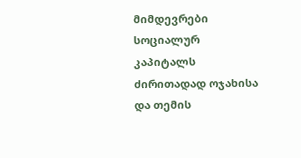მიმდევრები სოციალურ კაპიტალს ძირითადად ოჯახისა და თემის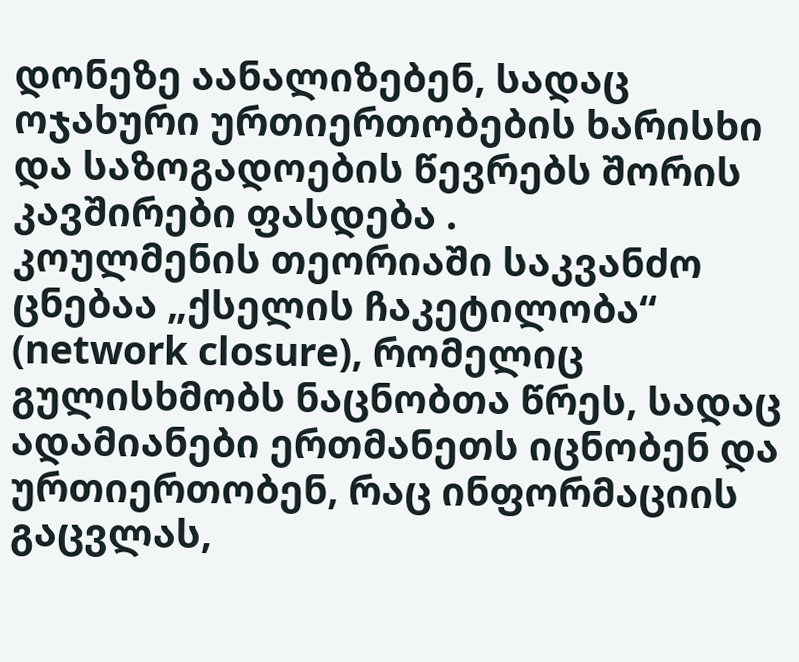დონეზე აანალიზებენ, სადაც ოჯახური ურთიერთობების ხარისხი და საზოგადოების წევრებს შორის კავშირები ფასდება .
კოულმენის თეორიაში საკვანძო ცნებაა „ქსელის ჩაკეტილობა“ (network closure), რომელიც გულისხმობს ნაცნობთა წრეს, სადაც ადამიანები ერთმანეთს იცნობენ და ურთიერთობენ, რაც ინფორმაციის გაცვლას,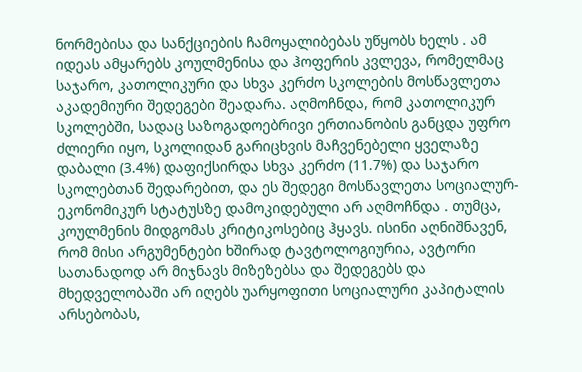ნორმებისა და სანქციების ჩამოყალიბებას უწყობს ხელს . ამ იდეას ამყარებს კოულმენისა და ჰოფერის კვლევა, რომელმაც საჯარო, კათოლიკური და სხვა კერძო სკოლების მოსწავლეთა აკადემიური შედეგები შეადარა. აღმოჩნდა, რომ კათოლიკურ სკოლებში, სადაც საზოგადოებრივი ერთიანობის განცდა უფრო ძლიერი იყო, სკოლიდან გარიცხვის მაჩვენებელი ყველაზე დაბალი (3.4%) დაფიქსირდა სხვა კერძო (11.7%) და საჯარო სკოლებთან შედარებით, და ეს შედეგი მოსწავლეთა სოციალურ-ეკონომიკურ სტატუსზე დამოკიდებული არ აღმოჩნდა . თუმცა, კოულმენის მიდგომას კრიტიკოსებიც ჰყავს. ისინი აღნიშნავენ, რომ მისი არგუმენტები ხშირად ტავტოლოგიურია, ავტორი სათანადოდ არ მიჯნავს მიზეზებსა და შედეგებს და მხედველობაში არ იღებს უარყოფითი სოციალური კაპიტალის არსებობას,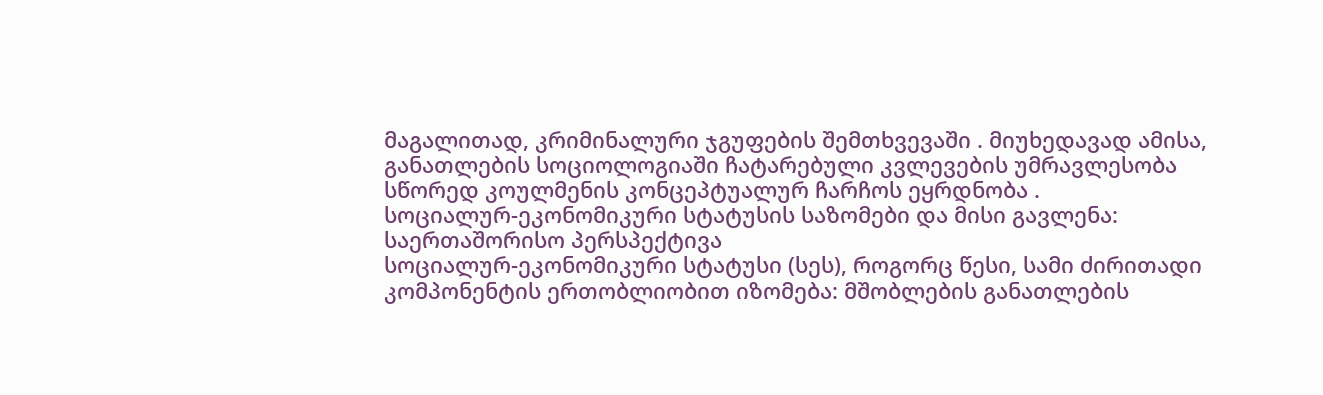მაგალითად, კრიმინალური ჯგუფების შემთხვევაში . მიუხედავად ამისა, განათლების სოციოლოგიაში ჩატარებული კვლევების უმრავლესობა სწორედ კოულმენის კონცეპტუალურ ჩარჩოს ეყრდნობა .
სოციალურ-ეკონომიკური სტატუსის საზომები და მისი გავლენა: საერთაშორისო პერსპექტივა
სოციალურ-ეკონომიკური სტატუსი (სეს), როგორც წესი, სამი ძირითადი კომპონენტის ერთობლიობით იზომება: მშობლების განათლების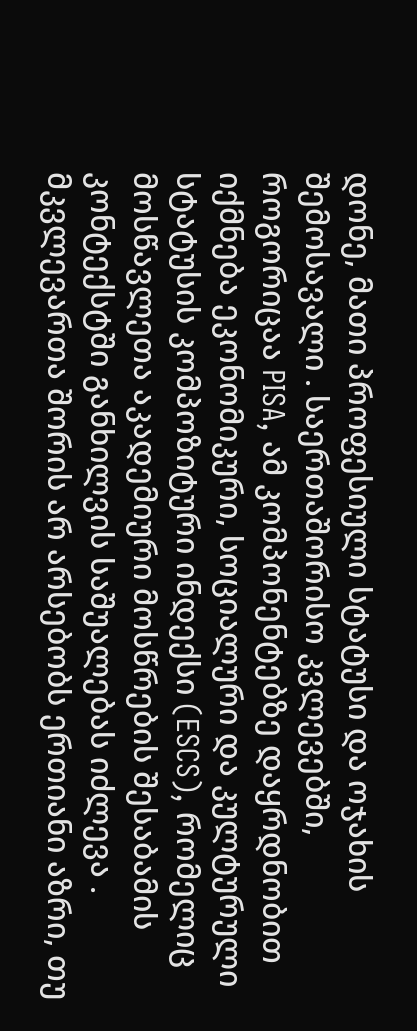დონე, მათი პროფესიული სტატუსი და ოჯახის შემოსავალი . საერთაშორისო კვლევებში, როგორიცაა PISA, ამ კომპონენტებზე დაყრდნობით იქმნება ეკონომიკური, სოციალური და კულტურული სტატუსის კომპოზიტური ინდექსი (ESCS), რომელიც მოსწავლეთა აკადემიური მოსწრების შესაბამის კონტექსტში განხილვის საშუალებას იძლევა . მკვლევართა შორის არ არსებობს ერთიანი აზრი, თუ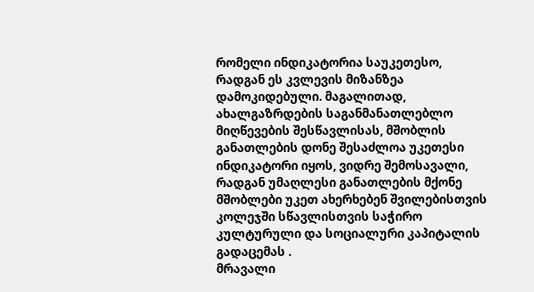რომელი ინდიკატორია საუკეთესო, რადგან ეს კვლევის მიზანზეა დამოკიდებული. მაგალითად, ახალგაზრდების საგანმანათლებლო მიღწევების შესწავლისას, მშობლის განათლების დონე შესაძლოა უკეთესი ინდიკატორი იყოს, ვიდრე შემოსავალი, რადგან უმაღლესი განათლების მქონე მშობლები უკეთ ახერხებენ შვილებისთვის კოლეჯში სწავლისთვის საჭირო კულტურული და სოციალური კაპიტალის გადაცემას .
მრავალი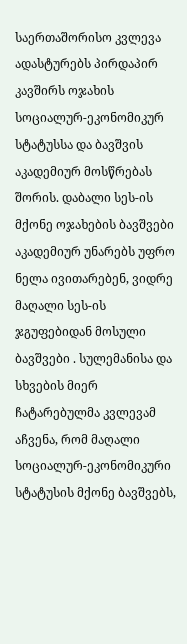საერთაშორისო კვლევა ადასტურებს პირდაპირ კავშირს ოჯახის სოციალურ-ეკონომიკურ სტატუსსა და ბავშვის აკადემიურ მოსწრებას შორის. დაბალი სეს-ის მქონე ოჯახების ბავშვები აკადემიურ უნარებს უფრო ნელა ივითარებენ, ვიდრე მაღალი სეს-ის ჯგუფებიდან მოსული ბავშვები . სულემანისა და სხვების მიერ ჩატარებულმა კვლევამ აჩვენა, რომ მაღალი სოციალურ-ეკონომიკური სტატუსის მქონე ბავშვებს,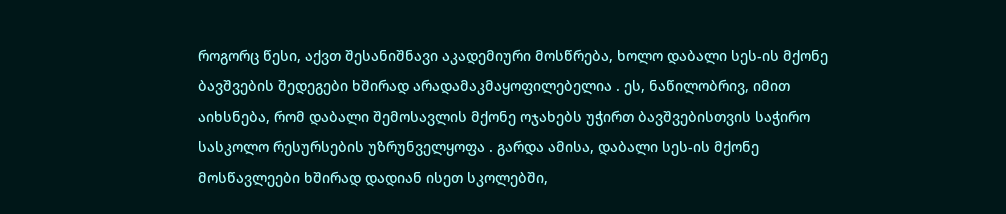როგორც წესი, აქვთ შესანიშნავი აკადემიური მოსწრება, ხოლო დაბალი სეს-ის მქონე ბავშვების შედეგები ხშირად არადამაკმაყოფილებელია . ეს, ნაწილობრივ, იმით აიხსნება, რომ დაბალი შემოსავლის მქონე ოჯახებს უჭირთ ბავშვებისთვის საჭირო სასკოლო რესურსების უზრუნველყოფა . გარდა ამისა, დაბალი სეს-ის მქონე მოსწავლეები ხშირად დადიან ისეთ სკოლებში,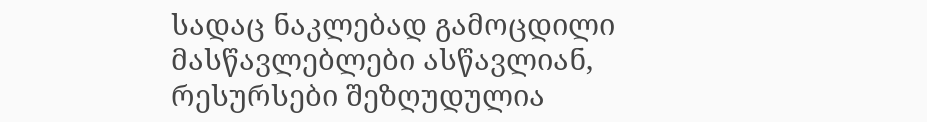სადაც ნაკლებად გამოცდილი მასწავლებლები ასწავლიან, რესურსები შეზღუდულია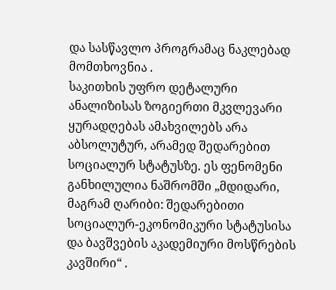და სასწავლო პროგრამაც ნაკლებად მომთხოვნია .
საკითხის უფრო დეტალური ანალიზისას ზოგიერთი მკვლევარი ყურადღებას ამახვილებს არა აბსოლუტურ, არამედ შედარებით სოციალურ სტატუსზე. ეს ფენომენი განხილულია ნაშრომში „მდიდარი, მაგრამ ღარიბი: შედარებითი სოციალურ-ეკონომიკური სტატუსისა და ბავშვების აკადემიური მოსწრების კავშირი“ .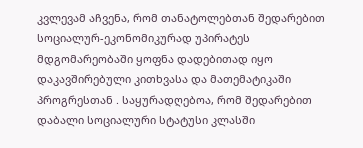კვლევამ აჩვენა, რომ თანატოლებთან შედარებით სოციალურ-ეკონომიკურად უპირატეს მდგომარეობაში ყოფნა დადებითად იყო დაკავშირებული კითხვასა და მათემატიკაში პროგრესთან . საყურადღებოა, რომ შედარებით დაბალი სოციალური სტატუსი კლასში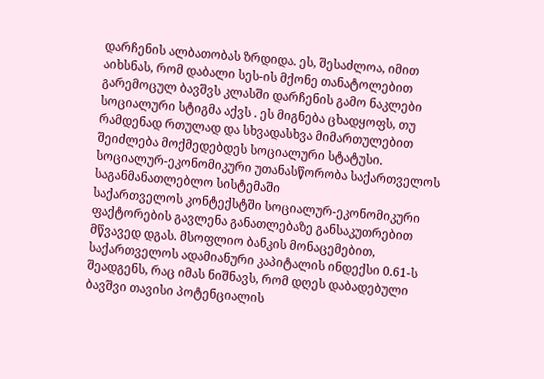დარჩენის ალბათობას ზრდიდა. ეს, შესაძლოა, იმით აიხსნას, რომ დაბალი სეს-ის მქონე თანატოლებით გარემოცულ ბავშვს კლასში დარჩენის გამო ნაკლები სოციალური სტიგმა აქვს . ეს მიგნება ცხადყოფს, თუ რამდენად რთულად და სხვადასხვა მიმართულებით შეიძლება მოქმედებდეს სოციალური სტატუსი.
სოციალურ-ეკონომიკური უთანასწორობა საქართველოს საგანმანათლებლო სისტემაში
საქართველოს კონტექსტში სოციალურ-ეკონომიკური ფაქტორების გავლენა განათლებაზე განსაკუთრებით მწვავედ დგას. მსოფლიო ბანკის მონაცემებით, საქართველოს ადამიანური კაპიტალის ინდექსი 0.61-ს შეადგენს, რაც იმას ნიშნავს, რომ დღეს დაბადებული ბავშვი თავისი პოტენციალის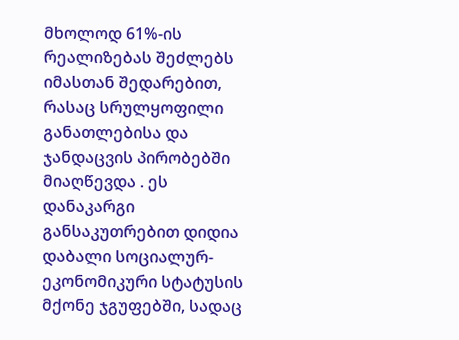მხოლოდ 61%-ის რეალიზებას შეძლებს იმასთან შედარებით, რასაც სრულყოფილი განათლებისა და ჯანდაცვის პირობებში მიაღწევდა . ეს დანაკარგი განსაკუთრებით დიდია დაბალი სოციალურ-ეკონომიკური სტატუსის მქონე ჯგუფებში, სადაც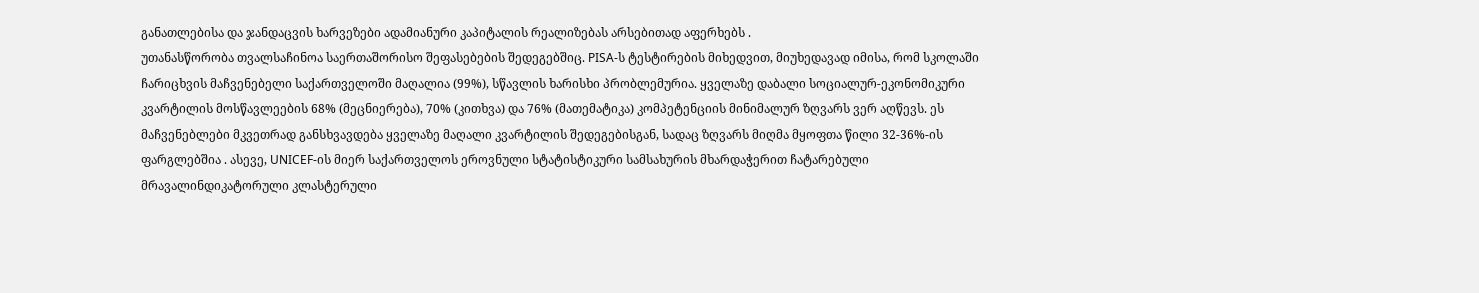განათლებისა და ჯანდაცვის ხარვეზები ადამიანური კაპიტალის რეალიზებას არსებითად აფერხებს .
უთანასწორობა თვალსაჩინოა საერთაშორისო შეფასებების შედეგებშიც. PISA-ს ტესტირების მიხედვით, მიუხედავად იმისა, რომ სკოლაში ჩარიცხვის მაჩვენებელი საქართველოში მაღალია (99%), სწავლის ხარისხი პრობლემურია. ყველაზე დაბალი სოციალურ-ეკონომიკური კვარტილის მოსწავლეების 68% (მეცნიერება), 70% (კითხვა) და 76% (მათემატიკა) კომპეტენციის მინიმალურ ზღვარს ვერ აღწევს. ეს მაჩვენებლები მკვეთრად განსხვავდება ყველაზე მაღალი კვარტილის შედეგებისგან, სადაც ზღვარს მიღმა მყოფთა წილი 32-36%-ის ფარგლებშია . ასევე, UNICEF-ის მიერ საქართველოს ეროვნული სტატისტიკური სამსახურის მხარდაჭერით ჩატარებული მრავალინდიკატორული კლასტერული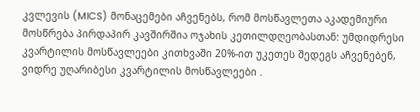კვლევის (MICS) მონაცემები აჩვენებს, რომ მოსწავლეთა აკადემიური მოსწრება პირდაპირ კავშირშია ოჯახის კეთილდღეობასთან: უმდიდრესი კვარტილის მოსწავლეები კითხვაში 20%-ით უკეთეს შედეგს აჩვენებენ, ვიდრე უღარიბესი კვარტილის მოსწავლეები .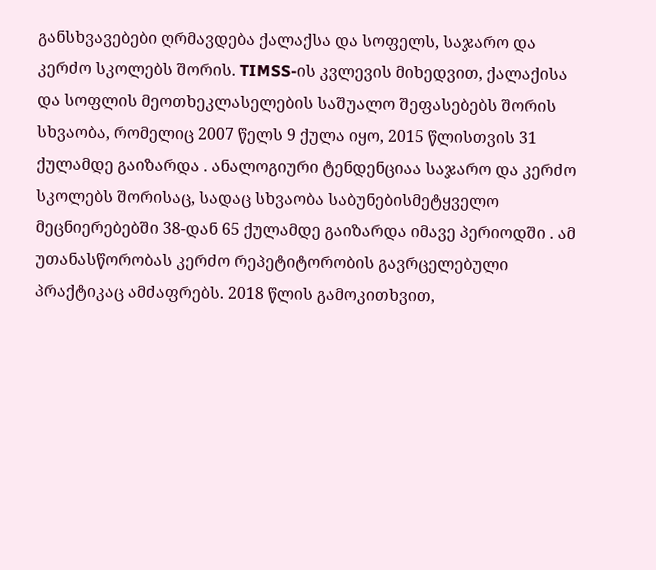განსხვავებები ღრმავდება ქალაქსა და სოფელს, საჯარო და კერძო სკოლებს შორის. TIMSS-ის კვლევის მიხედვით, ქალაქისა და სოფლის მეოთხეკლასელების საშუალო შეფასებებს შორის სხვაობა, რომელიც 2007 წელს 9 ქულა იყო, 2015 წლისთვის 31 ქულამდე გაიზარდა . ანალოგიური ტენდენციაა საჯარო და კერძო სკოლებს შორისაც, სადაც სხვაობა საბუნებისმეტყველო მეცნიერებებში 38-დან 65 ქულამდე გაიზარდა იმავე პერიოდში . ამ უთანასწორობას კერძო რეპეტიტორობის გავრცელებული პრაქტიკაც ამძაფრებს. 2018 წლის გამოკითხვით,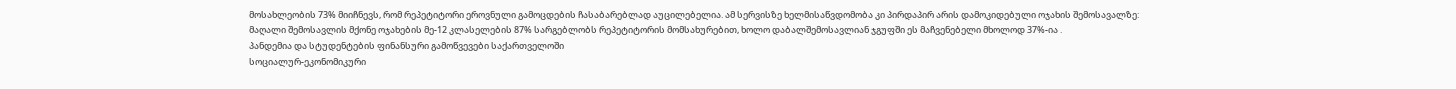მოსახლეობის 73% მიიჩნევს, რომ რეპეტიტორი ეროვნული გამოცდების ჩასაბარებლად აუცილებელია. ამ სერვისზე ხელმისაწვდომობა კი პირდაპირ არის დამოკიდებული ოჯახის შემოსავალზე: მაღალი შემოსავლის მქონე ოჯახების მე-12 კლასელების 87% სარგებლობს რეპეტიტორის მომსახურებით, ხოლო დაბალშემოსავლიან ჯგუფში ეს მაჩვენებელი მხოლოდ 37%-ია .
პანდემია და სტუდენტების ფინანსური გამოწვევები საქართველოში
სოციალურ-ეკონომიკური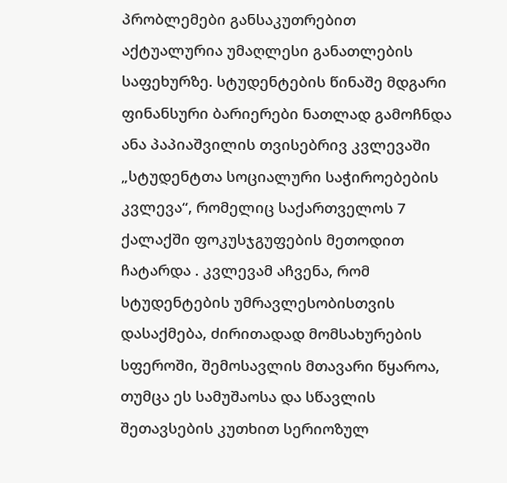პრობლემები განსაკუთრებით აქტუალურია უმაღლესი განათლების საფეხურზე. სტუდენტების წინაშე მდგარი ფინანსური ბარიერები ნათლად გამოჩნდა ანა პაპიაშვილის თვისებრივ კვლევაში „სტუდენტთა სოციალური საჭიროებების კვლევა“, რომელიც საქართველოს 7 ქალაქში ფოკუსჯგუფების მეთოდით ჩატარდა . კვლევამ აჩვენა, რომ სტუდენტების უმრავლესობისთვის დასაქმება, ძირითადად მომსახურების სფეროში, შემოსავლის მთავარი წყაროა, თუმცა ეს სამუშაოსა და სწავლის შეთავსების კუთხით სერიოზულ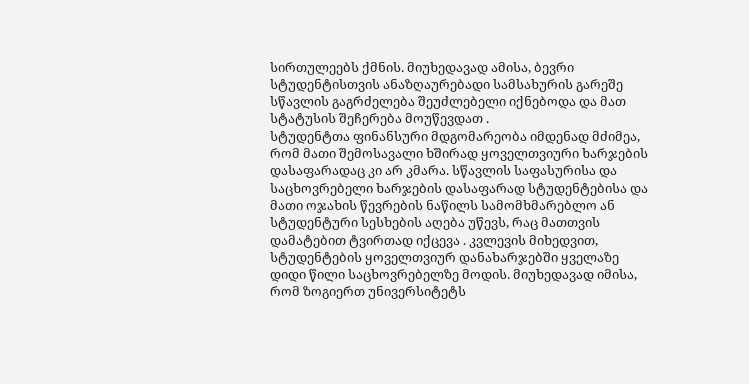სირთულეებს ქმნის. მიუხედავად ამისა, ბევრი სტუდენტისთვის ანაზღაურებადი სამსახურის გარეშე სწავლის გაგრძელება შეუძლებელი იქნებოდა და მათ სტატუსის შეჩერება მოუწევდათ .
სტუდენტთა ფინანსური მდგომარეობა იმდენად მძიმეა, რომ მათი შემოსავალი ხშირად ყოველთვიური ხარჯების დასაფარადაც კი არ კმარა. სწავლის საფასურისა და საცხოვრებელი ხარჯების დასაფარად სტუდენტებისა და მათი ოჯახის წევრების ნაწილს სამომხმარებლო ან სტუდენტური სესხების აღება უწევს, რაც მათთვის დამატებით ტვირთად იქცევა . კვლევის მიხედვით, სტუდენტების ყოველთვიურ დანახარჯებში ყველაზე დიდი წილი საცხოვრებელზე მოდის. მიუხედავად იმისა, რომ ზოგიერთ უნივერსიტეტს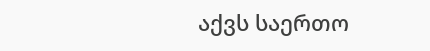აქვს საერთო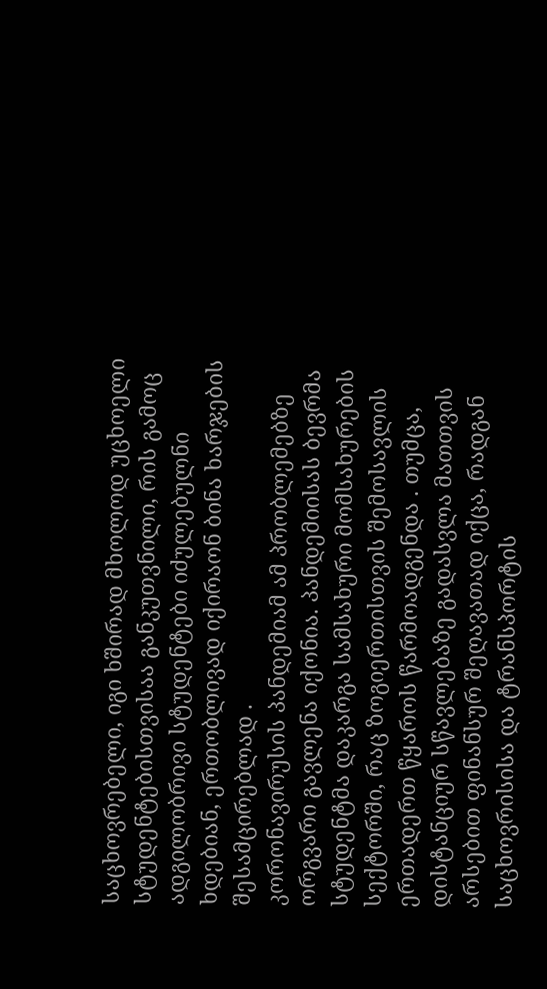საცხოვრებელი, იგი ხშირად მხოლოდ უცხოელი სტუდენტებისთვისაა განკუთვნილი, რის გამოც ადგილობრივი სტუდენტები იძულებულნი ხდებიან, ერთობლივად იქირაონ ბინა ხარჯების შესამცირებლად .
კორონავირუსის პანდემიამ ამ პრობლემებზე ორგვარი გავლენა იქონია. პანდემიისას ბევრმა სტუდენტმა დაკარგა სამსახური მომსახურების სექტორში, რაც ზოგიერთისთვის შემოსავლის ერთადერთ წყაროს წარმოადგენდა . თუმცა, დისტანციურ სწავლებაზე გადასვლა მათთვის არსებით ფინანსურ შეღავათად იქცა, რადგან საცხოვრისისა და ტრანსპორტის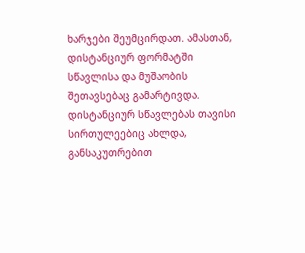ხარჯები შეუმცირდათ. ამასთან, დისტანციურ ფორმატში სწავლისა და მუშაობის შეთავსებაც გამარტივდა. დისტანციურ სწავლებას თავისი სირთულეებიც ახლდა, განსაკუთრებით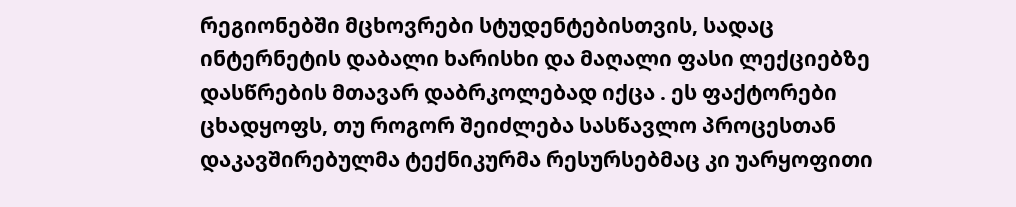რეგიონებში მცხოვრები სტუდენტებისთვის, სადაც ინტერნეტის დაბალი ხარისხი და მაღალი ფასი ლექციებზე დასწრების მთავარ დაბრკოლებად იქცა . ეს ფაქტორები ცხადყოფს, თუ როგორ შეიძლება სასწავლო პროცესთან დაკავშირებულმა ტექნიკურმა რესურსებმაც კი უარყოფითი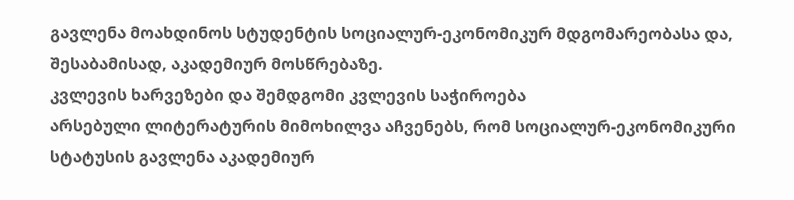გავლენა მოახდინოს სტუდენტის სოციალურ-ეკონომიკურ მდგომარეობასა და, შესაბამისად, აკადემიურ მოსწრებაზე.
კვლევის ხარვეზები და შემდგომი კვლევის საჭიროება
არსებული ლიტერატურის მიმოხილვა აჩვენებს, რომ სოციალურ-ეკონომიკური სტატუსის გავლენა აკადემიურ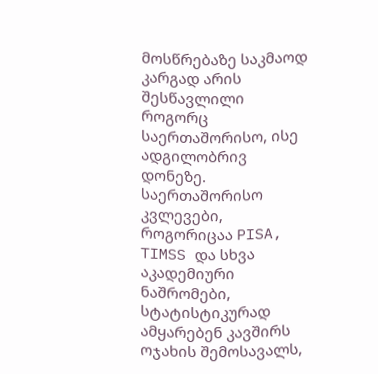მოსწრებაზე საკმაოდ კარგად არის შესწავლილი როგორც საერთაშორისო, ისე ადგილობრივ დონეზე. საერთაშორისო კვლევები, როგორიცაა PISA, TIMSS და სხვა აკადემიური ნაშრომები, სტატისტიკურად ამყარებენ კავშირს ოჯახის შემოსავალს,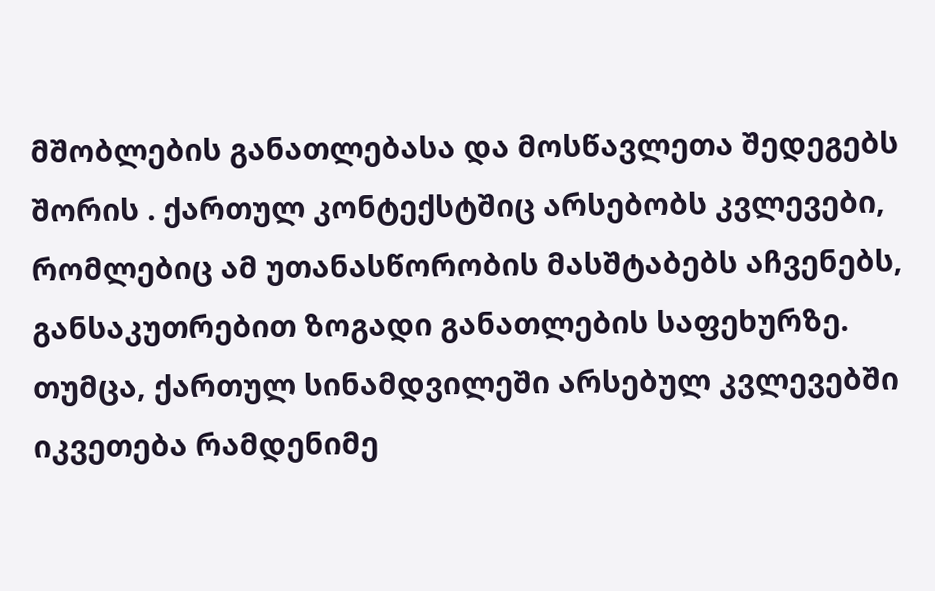მშობლების განათლებასა და მოსწავლეთა შედეგებს შორის . ქართულ კონტექსტშიც არსებობს კვლევები, რომლებიც ამ უთანასწორობის მასშტაბებს აჩვენებს, განსაკუთრებით ზოგადი განათლების საფეხურზე.
თუმცა, ქართულ სინამდვილეში არსებულ კვლევებში იკვეთება რამდენიმე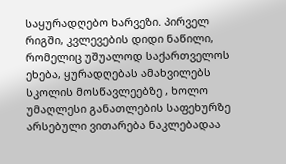საყურადღებო ხარვეზი. პირველ რიგში, კვლევების დიდი ნაწილი, რომელიც უშუალოდ საქართველოს ეხება, ყურადღებას ამახვილებს სკოლის მოსწავლეებზე , ხოლო უმაღლესი განათლების საფეხურზე არსებული ვითარება ნაკლებადაა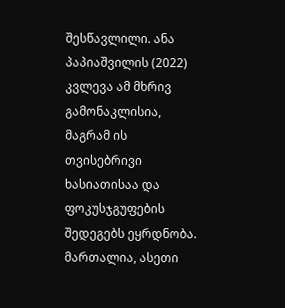შესწავლილი. ანა პაპიაშვილის (2022) კვლევა ამ მხრივ გამონაკლისია, მაგრამ ის თვისებრივი ხასიათისაა და ფოკუსჯგუფების შედეგებს ეყრდნობა. მართალია, ასეთი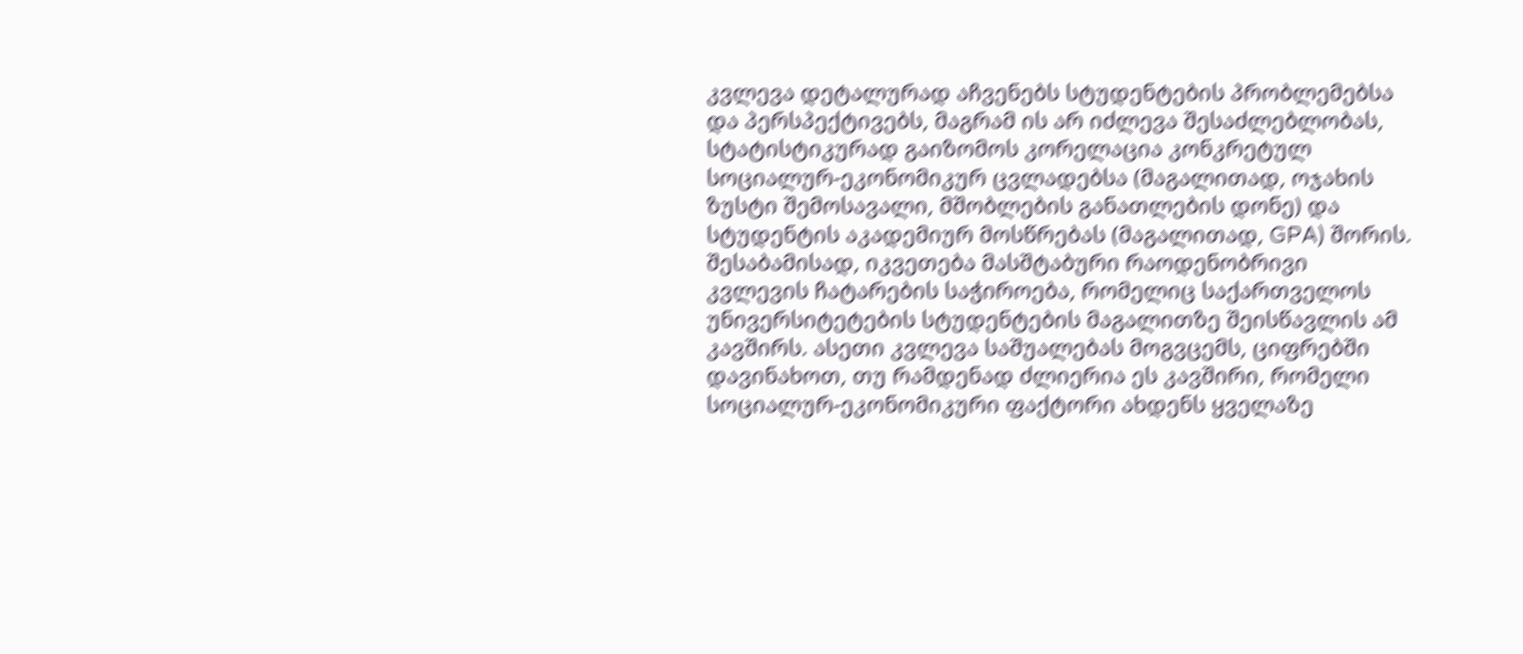კვლევა დეტალურად აჩვენებს სტუდენტების პრობლემებსა და პერსპექტივებს, მაგრამ ის არ იძლევა შესაძლებლობას, სტატისტიკურად გაიზომოს კორელაცია კონკრეტულ სოციალურ-ეკონომიკურ ცვლადებსა (მაგალითად, ოჯახის ზუსტი შემოსავალი, მშობლების განათლების დონე) და სტუდენტის აკადემიურ მოსწრებას (მაგალითად, GPA) შორის.
შესაბამისად, იკვეთება მასშტაბური რაოდენობრივი კვლევის ჩატარების საჭიროება, რომელიც საქართველოს უნივერსიტეტების სტუდენტების მაგალითზე შეისწავლის ამ კავშირს. ასეთი კვლევა საშუალებას მოგვცემს, ციფრებში დავინახოთ, თუ რამდენად ძლიერია ეს კავშირი, რომელი სოციალურ-ეკონომიკური ფაქტორი ახდენს ყველაზე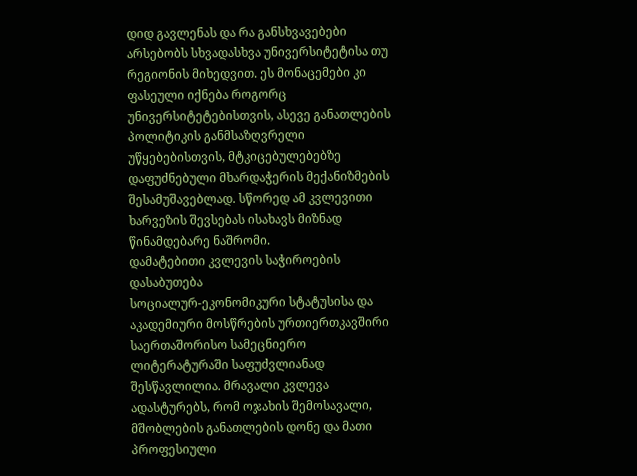დიდ გავლენას და რა განსხვავებები არსებობს სხვადასხვა უნივერსიტეტისა თუ რეგიონის მიხედვით. ეს მონაცემები კი ფასეული იქნება როგორც უნივერსიტეტებისთვის, ასევე განათლების პოლიტიკის განმსაზღვრელი უწყებებისთვის, მტკიცებულებებზე დაფუძნებული მხარდაჭერის მექანიზმების შესამუშავებლად. სწორედ ამ კვლევითი ხარვეზის შევსებას ისახავს მიზნად წინამდებარე ნაშრომი.
დამატებითი კვლევის საჭიროების დასაბუთება
სოციალურ-ეკონომიკური სტატუსისა და აკადემიური მოსწრების ურთიერთკავშირი საერთაშორისო სამეცნიერო ლიტერატურაში საფუძვლიანად შესწავლილია. მრავალი კვლევა ადასტურებს, რომ ოჯახის შემოსავალი, მშობლების განათლების დონე და მათი პროფესიული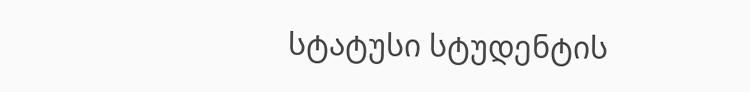სტატუსი სტუდენტის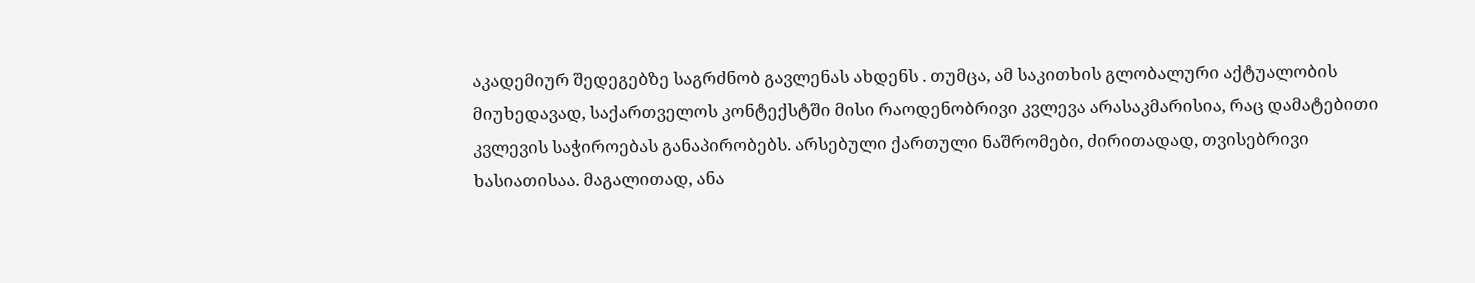აკადემიურ შედეგებზე საგრძნობ გავლენას ახდენს . თუმცა, ამ საკითხის გლობალური აქტუალობის მიუხედავად, საქართველოს კონტექსტში მისი რაოდენობრივი კვლევა არასაკმარისია, რაც დამატებითი კვლევის საჭიროებას განაპირობებს. არსებული ქართული ნაშრომები, ძირითადად, თვისებრივი ხასიათისაა. მაგალითად, ანა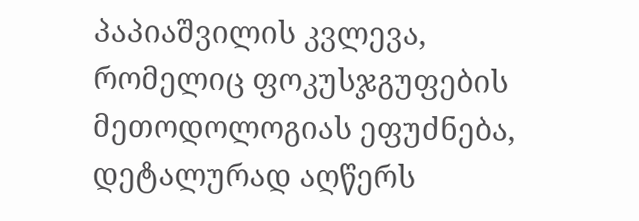პაპიაშვილის კვლევა, რომელიც ფოკუსჯგუფების მეთოდოლოგიას ეფუძნება, დეტალურად აღწერს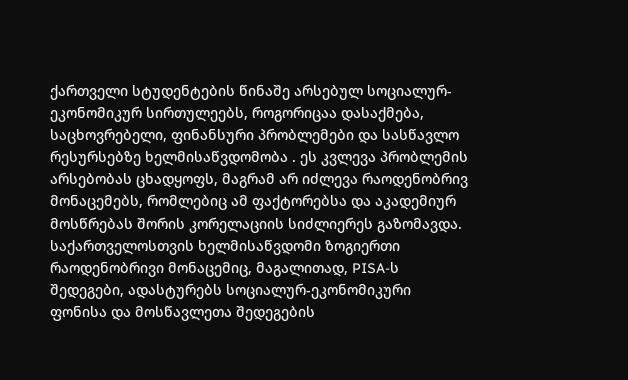ქართველი სტუდენტების წინაშე არსებულ სოციალურ-ეკონომიკურ სირთულეებს, როგორიცაა დასაქმება, საცხოვრებელი, ფინანსური პრობლემები და სასწავლო რესურსებზე ხელმისაწვდომობა . ეს კვლევა პრობლემის არსებობას ცხადყოფს, მაგრამ არ იძლევა რაოდენობრივ მონაცემებს, რომლებიც ამ ფაქტორებსა და აკადემიურ მოსწრებას შორის კორელაციის სიძლიერეს გაზომავდა.
საქართველოსთვის ხელმისაწვდომი ზოგიერთი რაოდენობრივი მონაცემიც, მაგალითად, PISA-ს შედეგები, ადასტურებს სოციალურ-ეკონომიკური ფონისა და მოსწავლეთა შედეგების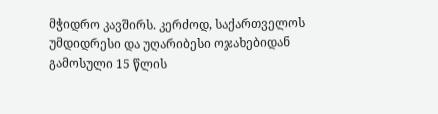მჭიდრო კავშირს. კერძოდ, საქართველოს უმდიდრესი და უღარიბესი ოჯახებიდან გამოსული 15 წლის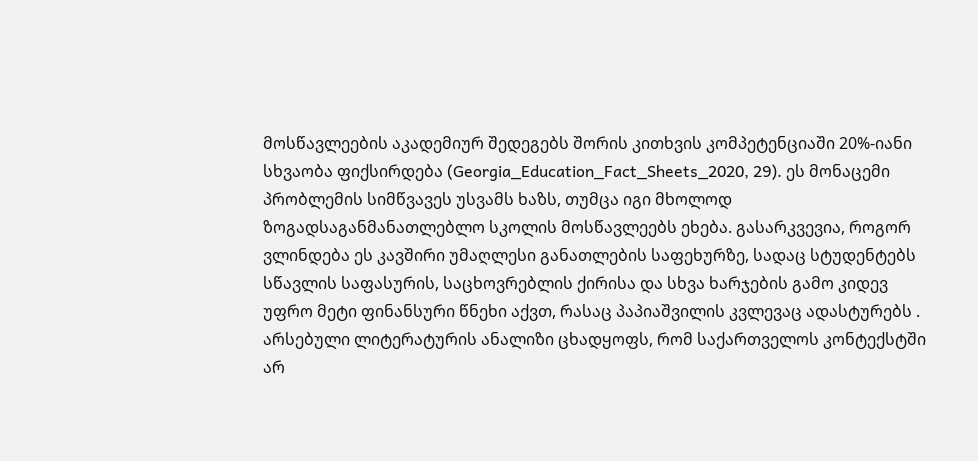მოსწავლეების აკადემიურ შედეგებს შორის კითხვის კომპეტენციაში 20%-იანი სხვაობა ფიქსირდება (Georgia_Education_Fact_Sheets_2020, 29). ეს მონაცემი პრობლემის სიმწვავეს უსვამს ხაზს, თუმცა იგი მხოლოდ ზოგადსაგანმანათლებლო სკოლის მოსწავლეებს ეხება. გასარკვევია, როგორ ვლინდება ეს კავშირი უმაღლესი განათლების საფეხურზე, სადაც სტუდენტებს სწავლის საფასურის, საცხოვრებლის ქირისა და სხვა ხარჯების გამო კიდევ უფრო მეტი ფინანსური წნეხი აქვთ, რასაც პაპიაშვილის კვლევაც ადასტურებს .
არსებული ლიტერატურის ანალიზი ცხადყოფს, რომ საქართველოს კონტექსტში არ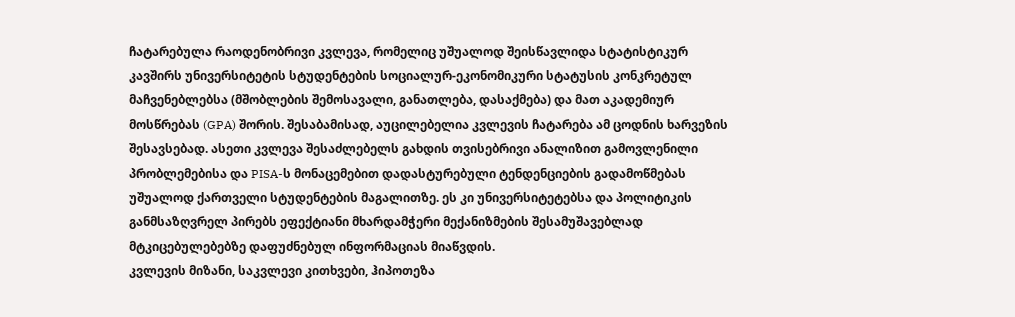ჩატარებულა რაოდენობრივი კვლევა, რომელიც უშუალოდ შეისწავლიდა სტატისტიკურ კავშირს უნივერსიტეტის სტუდენტების სოციალურ-ეკონომიკური სტატუსის კონკრეტულ მაჩვენებლებსა (მშობლების შემოსავალი, განათლება, დასაქმება) და მათ აკადემიურ მოსწრებას (GPA) შორის. შესაბამისად, აუცილებელია კვლევის ჩატარება ამ ცოდნის ხარვეზის შესავსებად. ასეთი კვლევა შესაძლებელს გახდის თვისებრივი ანალიზით გამოვლენილი პრობლემებისა და PISA-ს მონაცემებით დადასტურებული ტენდენციების გადამოწმებას უშუალოდ ქართველი სტუდენტების მაგალითზე. ეს კი უნივერსიტეტებსა და პოლიტიკის განმსაზღვრელ პირებს ეფექტიანი მხარდამჭერი მექანიზმების შესამუშავებლად მტკიცებულებებზე დაფუძნებულ ინფორმაციას მიაწვდის.
კვლევის მიზანი, საკვლევი კითხვები, ჰიპოთეზა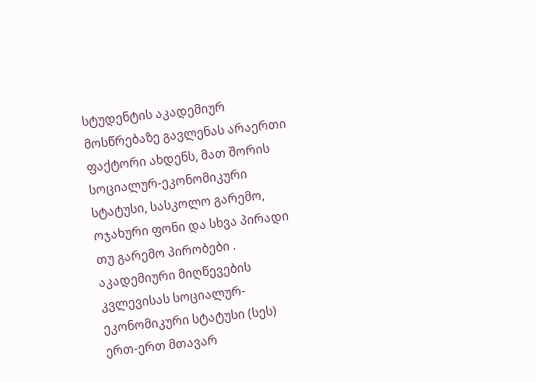სტუდენტის აკადემიურ მოსწრებაზე გავლენას არაერთი ფაქტორი ახდენს, მათ შორის სოციალურ-ეკონომიკური სტატუსი, სასკოლო გარემო, ოჯახური ფონი და სხვა პირადი თუ გარემო პირობები . აკადემიური მიღწევების კვლევისას სოციალურ-ეკონომიკური სტატუსი (სეს) ერთ-ერთ მთავარ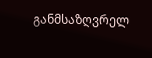განმსაზღვრელ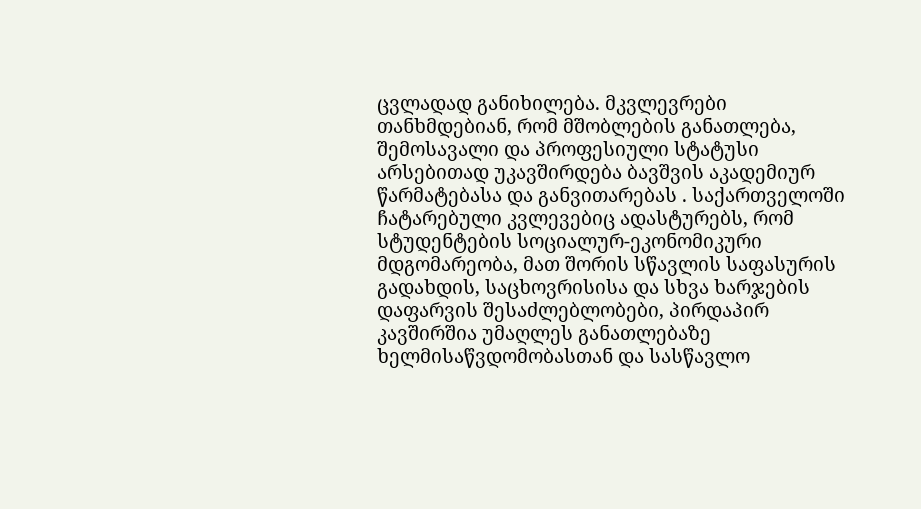ცვლადად განიხილება. მკვლევრები თანხმდებიან, რომ მშობლების განათლება, შემოსავალი და პროფესიული სტატუსი არსებითად უკავშირდება ბავშვის აკადემიურ წარმატებასა და განვითარებას . საქართველოში ჩატარებული კვლევებიც ადასტურებს, რომ სტუდენტების სოციალურ-ეკონომიკური მდგომარეობა, მათ შორის სწავლის საფასურის გადახდის, საცხოვრისისა და სხვა ხარჯების დაფარვის შესაძლებლობები, პირდაპირ კავშირშია უმაღლეს განათლებაზე ხელმისაწვდომობასთან და სასწავლო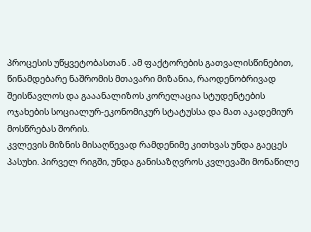პროცესის უწყვეტობასთან . ამ ფაქტორების გათვალისწინებით, წინამდებარე ნაშრომის მთავარი მიზანია, რაოდენობრივად შეისწავლოს და გააანალიზოს კორელაცია სტუდენტების ოჯახების სოციალურ-ეკონომიკურ სტატუსსა და მათ აკადემიურ მოსწრებას შორის.
კვლევის მიზნის მისაღწევად რამდენიმე კითხვას უნდა გაეცეს პასუხი. პირველ რიგში, უნდა განისაზღვროს კვლევაში მონაწილე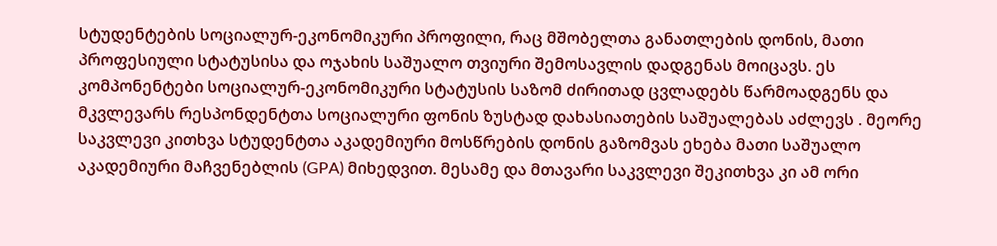სტუდენტების სოციალურ-ეკონომიკური პროფილი, რაც მშობელთა განათლების დონის, მათი პროფესიული სტატუსისა და ოჯახის საშუალო თვიური შემოსავლის დადგენას მოიცავს. ეს კომპონენტები სოციალურ-ეკონომიკური სტატუსის საზომ ძირითად ცვლადებს წარმოადგენს და მკვლევარს რესპონდენტთა სოციალური ფონის ზუსტად დახასიათების საშუალებას აძლევს . მეორე საკვლევი კითხვა სტუდენტთა აკადემიური მოსწრების დონის გაზომვას ეხება მათი საშუალო აკადემიური მაჩვენებლის (GPA) მიხედვით. მესამე და მთავარი საკვლევი შეკითხვა კი ამ ორი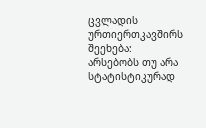ცვლადის ურთიერთკავშირს შეეხება: არსებობს თუ არა სტატისტიკურად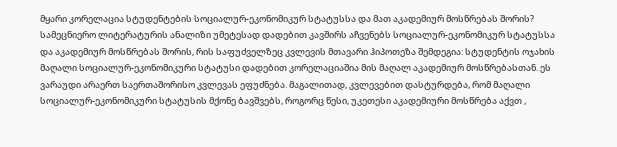მყარი კორელაცია სტუდენტების სოციალურ-ეკონომიკურ სტატუსსა და მათ აკადემიურ მოსწრებას შორის?
სამეცნიერო ლიტერატურის ანალიზი უმეტესად დადებით კავშირს აჩვენებს სოციალურ-ეკონომიკურ სტატუსსა და აკადემიურ მოსწრებას შორის, რის საფუძველზეც კვლევის მთავარი ჰიპოთეზა შემდეგია: სტუდენტის ოჯახის მაღალი სოციალურ-ეკონომიკური სტატუსი დადებით კორელაციაშია მის მაღალ აკადემიურ მოსწრებასთან. ეს ვარაუდი არაერთ საერთაშორისო კვლევას ეფუძნება. მაგალითად, კვლევებით დასტურდება, რომ მაღალი სოციალურ-ეკონომიკური სტატუსის მქონე ბავშვებს, როგორც წესი, უკეთესი აკადემიური მოსწრება აქვთ ,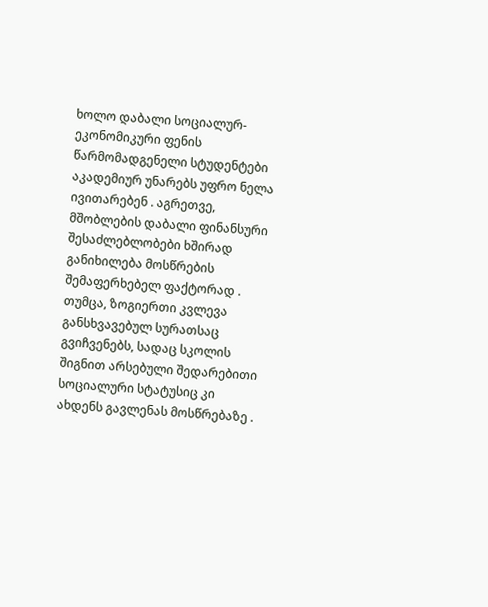ხოლო დაბალი სოციალურ-ეკონომიკური ფენის წარმომადგენელი სტუდენტები აკადემიურ უნარებს უფრო ნელა ივითარებენ . აგრეთვე, მშობლების დაბალი ფინანსური შესაძლებლობები ხშირად განიხილება მოსწრების შემაფერხებელ ფაქტორად . თუმცა, ზოგიერთი კვლევა განსხვავებულ სურათსაც გვიჩვენებს, სადაც სკოლის შიგნით არსებული შედარებითი სოციალური სტატუსიც კი ახდენს გავლენას მოსწრებაზე .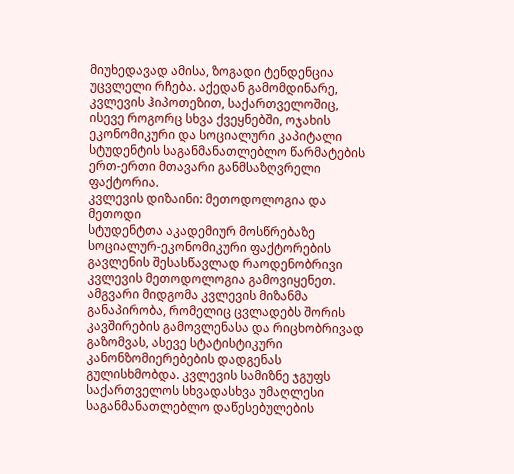მიუხედავად ამისა, ზოგადი ტენდენცია უცვლელი რჩება. აქედან გამომდინარე, კვლევის ჰიპოთეზით, საქართველოშიც, ისევე როგორც სხვა ქვეყნებში, ოჯახის ეკონომიკური და სოციალური კაპიტალი სტუდენტის საგანმანათლებლო წარმატების ერთ-ერთი მთავარი განმსაზღვრელი ფაქტორია.
კვლევის დიზაინი: მეთოდოლოგია და მეთოდი
სტუდენტთა აკადემიურ მოსწრებაზე სოციალურ-ეკონომიკური ფაქტორების გავლენის შესასწავლად რაოდენობრივი კვლევის მეთოდოლოგია გამოვიყენეთ. ამგვარი მიდგომა კვლევის მიზანმა განაპირობა, რომელიც ცვლადებს შორის კავშირების გამოვლენასა და რიცხობრივად გაზომვას, ასევე სტატისტიკური კანონზომიერებების დადგენას გულისხმობდა. კვლევის სამიზნე ჯგუფს საქართველოს სხვადასხვა უმაღლესი საგანმანათლებლო დაწესებულების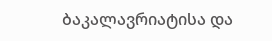ბაკალავრიატისა და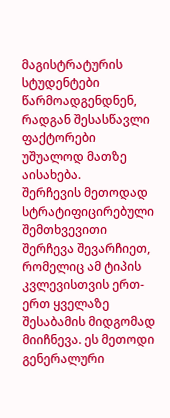მაგისტრატურის სტუდენტები წარმოადგენდნენ, რადგან შესასწავლი ფაქტორები უშუალოდ მათზე აისახება.
შერჩევის მეთოდად სტრატიფიცირებული შემთხვევითი შერჩევა შევარჩიეთ, რომელიც ამ ტიპის კვლევისთვის ერთ-ერთ ყველაზე შესაბამის მიდგომად მიიჩნევა. ეს მეთოდი გენერალური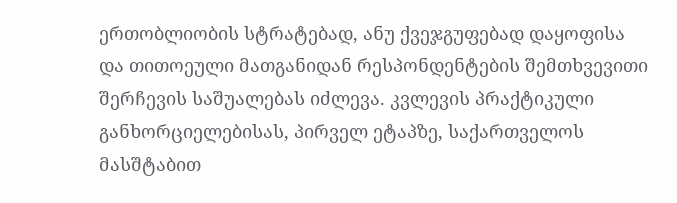ერთობლიობის სტრატებად, ანუ ქვეჯგუფებად დაყოფისა და თითოეული მათგანიდან რესპონდენტების შემთხვევითი შერჩევის საშუალებას იძლევა. კვლევის პრაქტიკული განხორციელებისას, პირველ ეტაპზე, საქართველოს მასშტაბით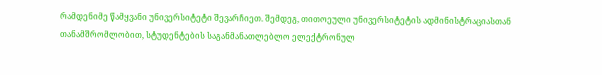რამდენიმე წამყვანი უნივერსიტეტი შევარჩიეთ. შემდეგ, თითოეული უნივერსიტეტის ადმინისტრაციასთან თანამშრომლობით, სტუდენტების საგანმანათლებლო ელექტრონულ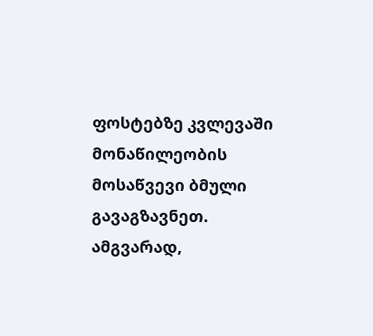ფოსტებზე კვლევაში მონაწილეობის მოსაწვევი ბმული გავაგზავნეთ. ამგვარად,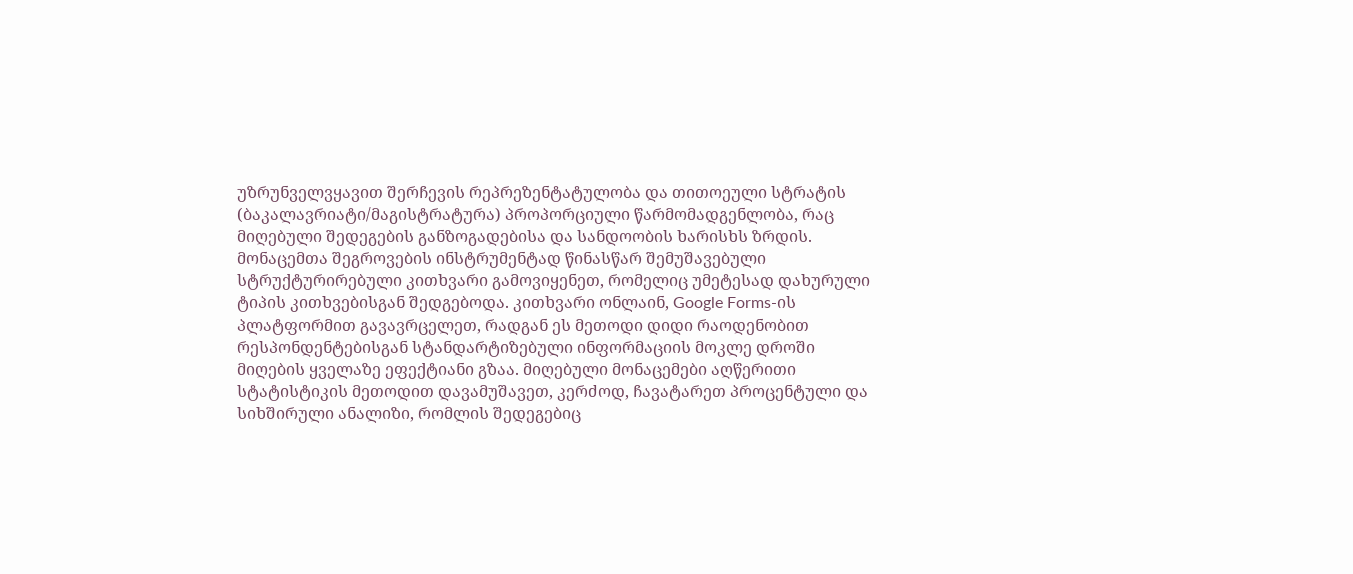უზრუნველვყავით შერჩევის რეპრეზენტატულობა და თითოეული სტრატის (ბაკალავრიატი/მაგისტრატურა) პროპორციული წარმომადგენლობა, რაც მიღებული შედეგების განზოგადებისა და სანდოობის ხარისხს ზრდის.
მონაცემთა შეგროვების ინსტრუმენტად წინასწარ შემუშავებული სტრუქტურირებული კითხვარი გამოვიყენეთ, რომელიც უმეტესად დახურული ტიპის კითხვებისგან შედგებოდა. კითხვარი ონლაინ, Google Forms-ის პლატფორმით გავავრცელეთ, რადგან ეს მეთოდი დიდი რაოდენობით რესპონდენტებისგან სტანდარტიზებული ინფორმაციის მოკლე დროში მიღების ყველაზე ეფექტიანი გზაა. მიღებული მონაცემები აღწერითი სტატისტიკის მეთოდით დავამუშავეთ, კერძოდ, ჩავატარეთ პროცენტული და სიხშირული ანალიზი, რომლის შედეგებიც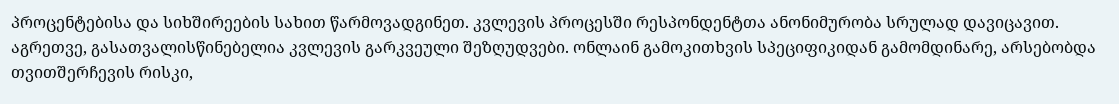პროცენტებისა და სიხშირეების სახით წარმოვადგინეთ. კვლევის პროცესში რესპონდენტთა ანონიმურობა სრულად დავიცავით. აგრეთვე, გასათვალისწინებელია კვლევის გარკვეული შეზღუდვები. ონლაინ გამოკითხვის სპეციფიკიდან გამომდინარე, არსებობდა თვითშერჩევის რისკი,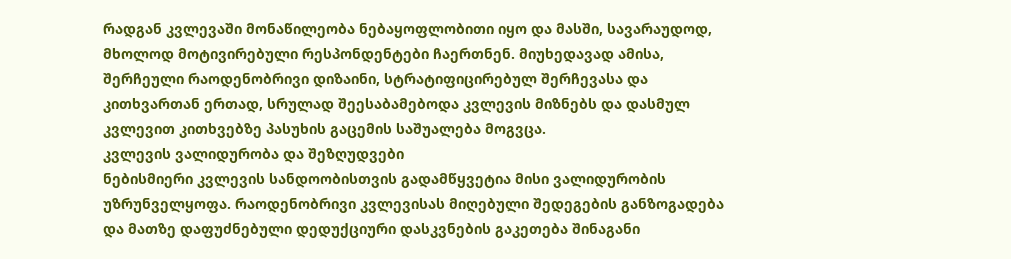რადგან კვლევაში მონაწილეობა ნებაყოფლობითი იყო და მასში, სავარაუდოდ, მხოლოდ მოტივირებული რესპონდენტები ჩაერთნენ. მიუხედავად ამისა, შერჩეული რაოდენობრივი დიზაინი, სტრატიფიცირებულ შერჩევასა და კითხვართან ერთად, სრულად შეესაბამებოდა კვლევის მიზნებს და დასმულ კვლევით კითხვებზე პასუხის გაცემის საშუალება მოგვცა.
კვლევის ვალიდურობა და შეზღუდვები
ნებისმიერი კვლევის სანდოობისთვის გადამწყვეტია მისი ვალიდურობის უზრუნველყოფა. რაოდენობრივი კვლევისას მიღებული შედეგების განზოგადება და მათზე დაფუძნებული დედუქციური დასკვნების გაკეთება შინაგანი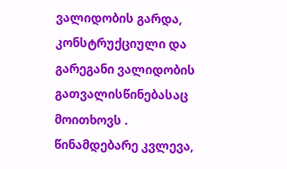ვალიდობის გარდა, კონსტრუქციული და გარეგანი ვალიდობის გათვალისწინებასაც მოითხოვს . წინამდებარე კვლევა,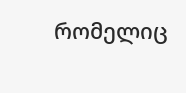რომელიც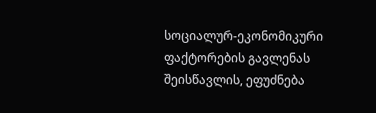სოციალურ-ეკონომიკური ფაქტორების გავლენას შეისწავლის, ეფუძნება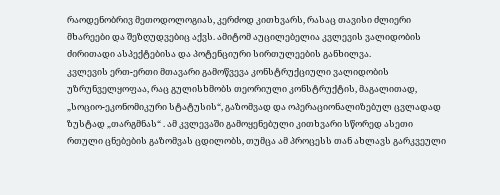რაოდენობრივ მეთოდოლოგიას, კერძოდ კითხვარს, რასაც თავისი ძლიერი მხარეები და შეზღუდვებიც აქვს. ამიტომ აუცილებელია კვლევის ვალიდობის ძირითადი ასპექტებისა და პოტენციური სირთულეების განხილვა.
კვლევის ერთ-ერთი მთავარი გამოწვევა კონსტრუქციული ვალიდობის უზრუნველყოფაა, რაც გულისხმობს თეორიული კონსტრუქტის, მაგალითად, „სოციო-ეკონომიკური სტატუსის“, გაზომვად და ოპერაციონალიზებულ ცვლადად ზუსტად „თარგმნას“ . ამ კვლევაში გამოყენებული კითხვარი სწორედ ასეთი რთული ცნებების გაზომვას ცდილობს, თუმცა ამ პროცესს თან ახლავს გარკვეული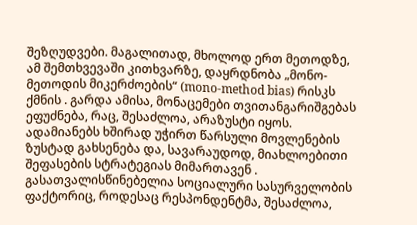შეზღუდვები. მაგალითად, მხოლოდ ერთ მეთოდზე, ამ შემთხვევაში კითხვარზე, დაყრდნობა „მონო-მეთოდის მიკერძოების“ (mono-method bias) რისკს ქმნის . გარდა ამისა, მონაცემები თვითანგარიშგებას ეფუძნება, რაც, შესაძლოა, არაზუსტი იყოს. ადამიანებს ხშირად უჭირთ წარსული მოვლენების ზუსტად გახსენება და, სავარაუდოდ, მიახლოებითი შეფასების სტრატეგიას მიმართავენ . გასათვალისწინებელია სოციალური სასურველობის ფაქტორიც, როდესაც რესპონდენტმა, შესაძლოა,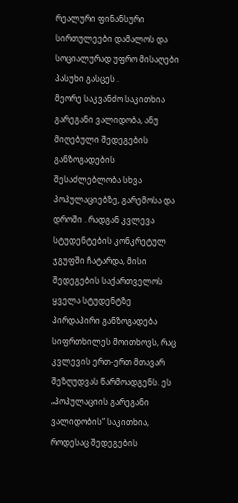რეალური ფინანსური სირთულეები დამალოს და სოციალურად უფრო მისაღები პასუხი გასცეს .
მეორე საკვანძო საკითხია გარეგანი ვალიდობა, ანუ მიღებული შედეგების განზოგადების შესაძლებლობა სხვა პოპულაციებზე, გარემოსა და დროში . რადგან კვლევა სტუდენტების კონკრეტულ ჯგუფში ჩატარდა, მისი შედეგების საქართველოს ყველა სტუდენტზე პირდაპირი განზოგადება სიფრთხილეს მოითხოვს, რაც კვლევის ერთ-ერთ მთავარ შეზღუდვას წარმოადგენს. ეს „პოპულაციის გარეგანი ვალიდობის“ საკითხია, როდესაც შედეგების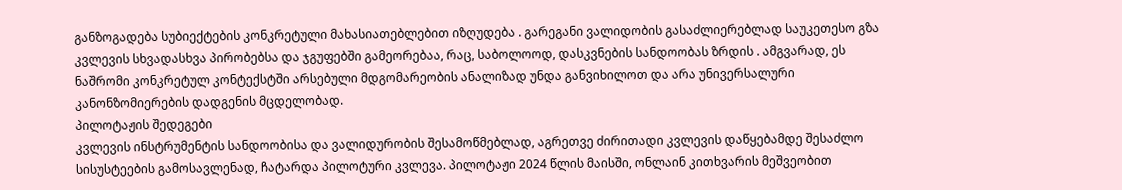განზოგადება სუბიექტების კონკრეტული მახასიათებლებით იზღუდება . გარეგანი ვალიდობის გასაძლიერებლად საუკეთესო გზა კვლევის სხვადასხვა პირობებსა და ჯგუფებში გამეორებაა, რაც, საბოლოოდ, დასკვნების სანდოობას ზრდის . ამგვარად, ეს ნაშრომი კონკრეტულ კონტექსტში არსებული მდგომარეობის ანალიზად უნდა განვიხილოთ და არა უნივერსალური კანონზომიერების დადგენის მცდელობად.
პილოტაჟის შედეგები
კვლევის ინსტრუმენტის სანდოობისა და ვალიდურობის შესამოწმებლად, აგრეთვე ძირითადი კვლევის დაწყებამდე შესაძლო სისუსტეების გამოსავლენად, ჩატარდა პილოტური კვლევა. პილოტაჟი 2024 წლის მაისში, ონლაინ კითხვარის მეშვეობით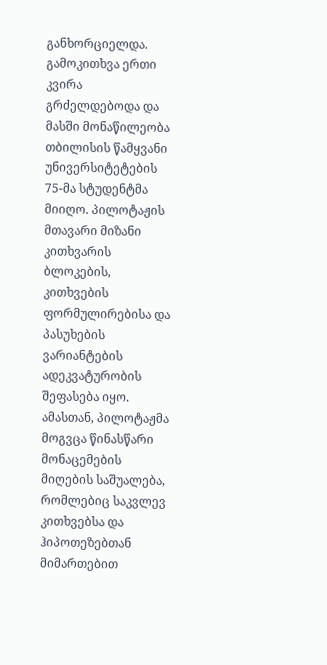განხორციელდა. გამოკითხვა ერთი კვირა გრძელდებოდა და მასში მონაწილეობა თბილისის წამყვანი უნივერსიტეტების 75-მა სტუდენტმა მიიღო. პილოტაჟის მთავარი მიზანი კითხვარის ბლოკების, კითხვების ფორმულირებისა და პასუხების ვარიანტების ადეკვატურობის შეფასება იყო. ამასთან, პილოტაჟმა მოგვცა წინასწარი მონაცემების მიღების საშუალება, რომლებიც საკვლევ კითხვებსა და ჰიპოთეზებთან მიმართებით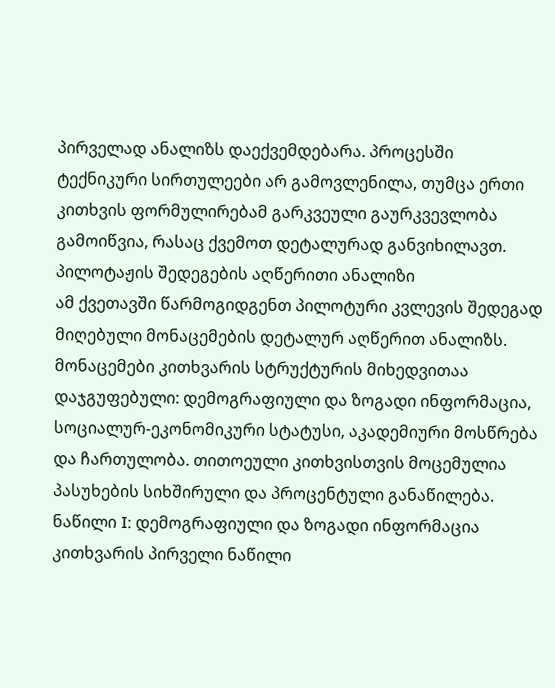პირველად ანალიზს დაექვემდებარა. პროცესში ტექნიკური სირთულეები არ გამოვლენილა, თუმცა ერთი კითხვის ფორმულირებამ გარკვეული გაურკვევლობა გამოიწვია, რასაც ქვემოთ დეტალურად განვიხილავთ.
პილოტაჟის შედეგების აღწერითი ანალიზი
ამ ქვეთავში წარმოგიდგენთ პილოტური კვლევის შედეგად მიღებული მონაცემების დეტალურ აღწერით ანალიზს. მონაცემები კითხვარის სტრუქტურის მიხედვითაა დაჯგუფებული: დემოგრაფიული და ზოგადი ინფორმაცია, სოციალურ-ეკონომიკური სტატუსი, აკადემიური მოსწრება და ჩართულობა. თითოეული კითხვისთვის მოცემულია პასუხების სიხშირული და პროცენტული განაწილება.
ნაწილი I: დემოგრაფიული და ზოგადი ინფორმაცია
კითხვარის პირველი ნაწილი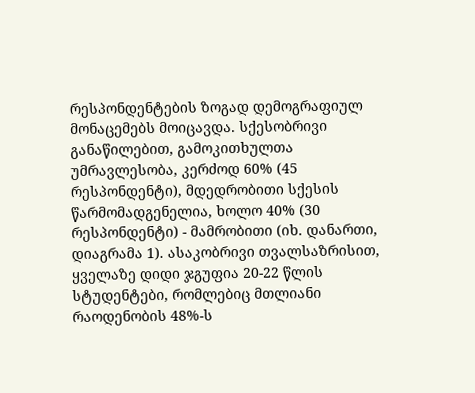რესპონდენტების ზოგად დემოგრაფიულ მონაცემებს მოიცავდა. სქესობრივი განაწილებით, გამოკითხულთა უმრავლესობა, კერძოდ 60% (45 რესპონდენტი), მდედრობითი სქესის წარმომადგენელია, ხოლო 40% (30 რესპონდენტი) - მამრობითი (იხ. დანართი, დიაგრამა 1). ასაკობრივი თვალსაზრისით, ყველაზე დიდი ჯგუფია 20-22 წლის სტუდენტები, რომლებიც მთლიანი რაოდენობის 48%-ს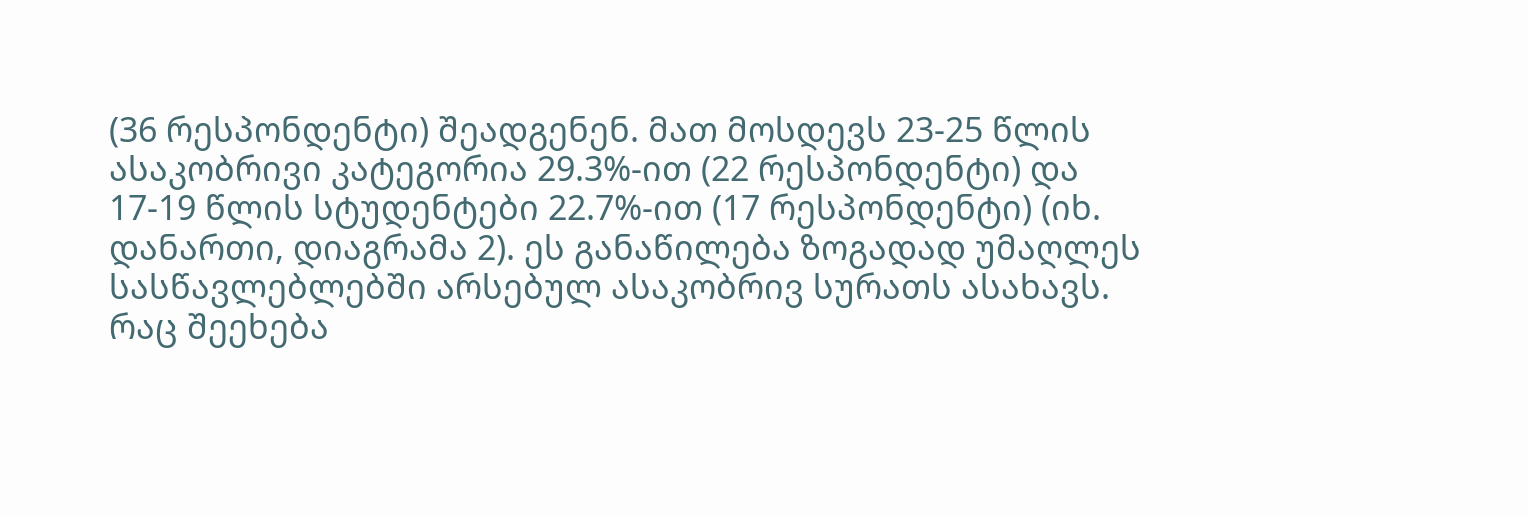(36 რესპონდენტი) შეადგენენ. მათ მოსდევს 23-25 წლის ასაკობრივი კატეგორია 29.3%-ით (22 რესპონდენტი) და 17-19 წლის სტუდენტები 22.7%-ით (17 რესპონდენტი) (იხ. დანართი, დიაგრამა 2). ეს განაწილება ზოგადად უმაღლეს სასწავლებლებში არსებულ ასაკობრივ სურათს ასახავს.
რაც შეეხება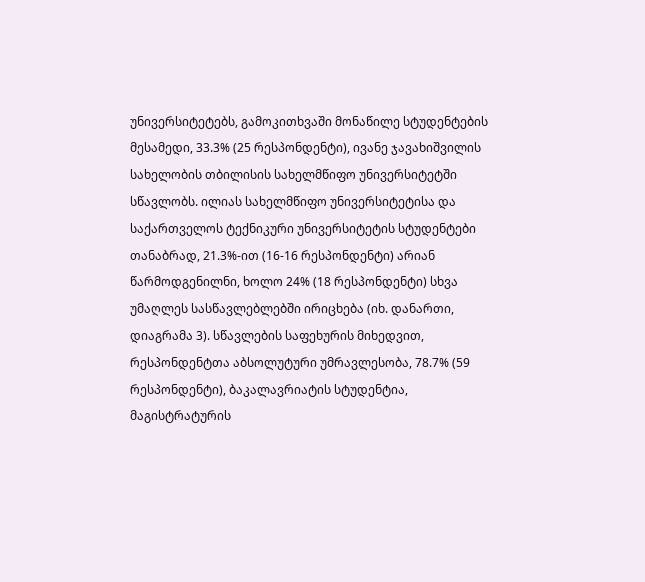უნივერსიტეტებს, გამოკითხვაში მონაწილე სტუდენტების მესამედი, 33.3% (25 რესპონდენტი), ივანე ჯავახიშვილის სახელობის თბილისის სახელმწიფო უნივერსიტეტში სწავლობს. ილიას სახელმწიფო უნივერსიტეტისა და საქართველოს ტექნიკური უნივერსიტეტის სტუდენტები თანაბრად, 21.3%-ით (16-16 რესპონდენტი) არიან წარმოდგენილნი, ხოლო 24% (18 რესპონდენტი) სხვა უმაღლეს სასწავლებლებში ირიცხება (იხ. დანართი, დიაგრამა 3). სწავლების საფეხურის მიხედვით, რესპონდენტთა აბსოლუტური უმრავლესობა, 78.7% (59 რესპონდენტი), ბაკალავრიატის სტუდენტია, მაგისტრატურის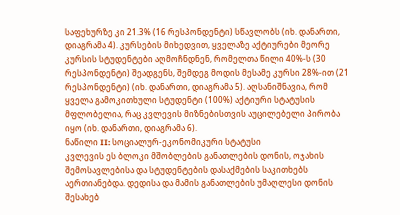საფეხურზე კი 21.3% (16 რესპონდენტი) სწავლობს (იხ. დანართი, დიაგრამა 4). კურსების მიხედვით, ყველაზე აქტიურები მეორე კურსის სტუდენტები აღმოჩნდნენ, რომელთა წილი 40%-ს (30 რესპონდენტი) შეადგენს, შემდეგ მოდის მესამე კურსი 28%-ით (21 რესპონდენტი) (იხ. დანართი, დიაგრამა 5). აღსანიშნავია, რომ ყველა გამოკითხული სტუდენტი (100%) აქტიური სტატუსის მფლობელია, რაც კვლევის მიზნებისთვის აუცილებელი პირობა იყო (იხ. დანართი, დიაგრამა 6).
ნაწილი II: სოციალურ-ეკონომიკური სტატუსი
კვლევის ეს ბლოკი მშობლების განათლების დონის, ოჯახის შემოსავლებისა და სტუდენტების დასაქმების საკითხებს აერთიანებდა. დედისა და მამის განათლების უმაღლესი დონის შესახებ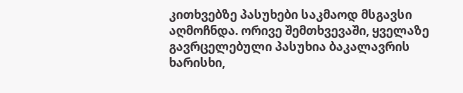კითხვებზე პასუხები საკმაოდ მსგავსი აღმოჩნდა. ორივე შემთხვევაში, ყველაზე გავრცელებული პასუხია ბაკალავრის ხარისხი,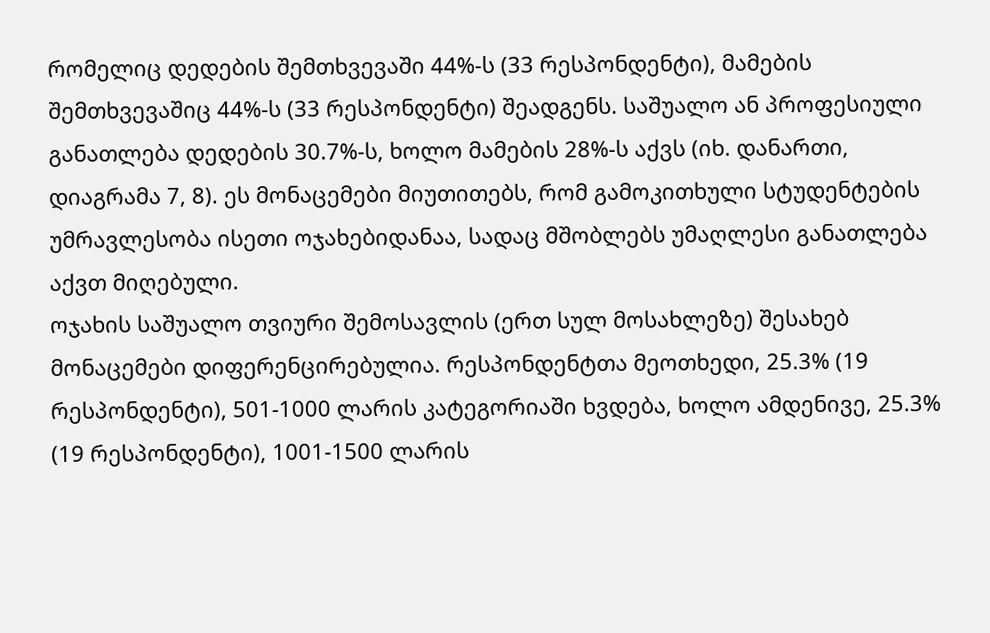რომელიც დედების შემთხვევაში 44%-ს (33 რესპონდენტი), მამების შემთხვევაშიც 44%-ს (33 რესპონდენტი) შეადგენს. საშუალო ან პროფესიული განათლება დედების 30.7%-ს, ხოლო მამების 28%-ს აქვს (იხ. დანართი, დიაგრამა 7, 8). ეს მონაცემები მიუთითებს, რომ გამოკითხული სტუდენტების უმრავლესობა ისეთი ოჯახებიდანაა, სადაც მშობლებს უმაღლესი განათლება აქვთ მიღებული.
ოჯახის საშუალო თვიური შემოსავლის (ერთ სულ მოსახლეზე) შესახებ მონაცემები დიფერენცირებულია. რესპონდენტთა მეოთხედი, 25.3% (19 რესპონდენტი), 501-1000 ლარის კატეგორიაში ხვდება, ხოლო ამდენივე, 25.3% (19 რესპონდენტი), 1001-1500 ლარის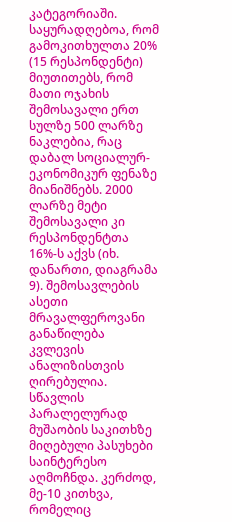კატეგორიაში. საყურადღებოა, რომ გამოკითხულთა 20% (15 რესპონდენტი) მიუთითებს, რომ მათი ოჯახის შემოსავალი ერთ სულზე 500 ლარზე ნაკლებია, რაც დაბალ სოციალურ-ეკონომიკურ ფენაზე მიანიშნებს. 2000 ლარზე მეტი შემოსავალი კი რესპონდენტთა 16%-ს აქვს (იხ. დანართი, დიაგრამა 9). შემოსავლების ასეთი მრავალფეროვანი განაწილება კვლევის ანალიზისთვის ღირებულია.
სწავლის პარალელურად მუშაობის საკითხზე მიღებული პასუხები საინტერესო აღმოჩნდა. კერძოდ, მე-10 კითხვა, რომელიც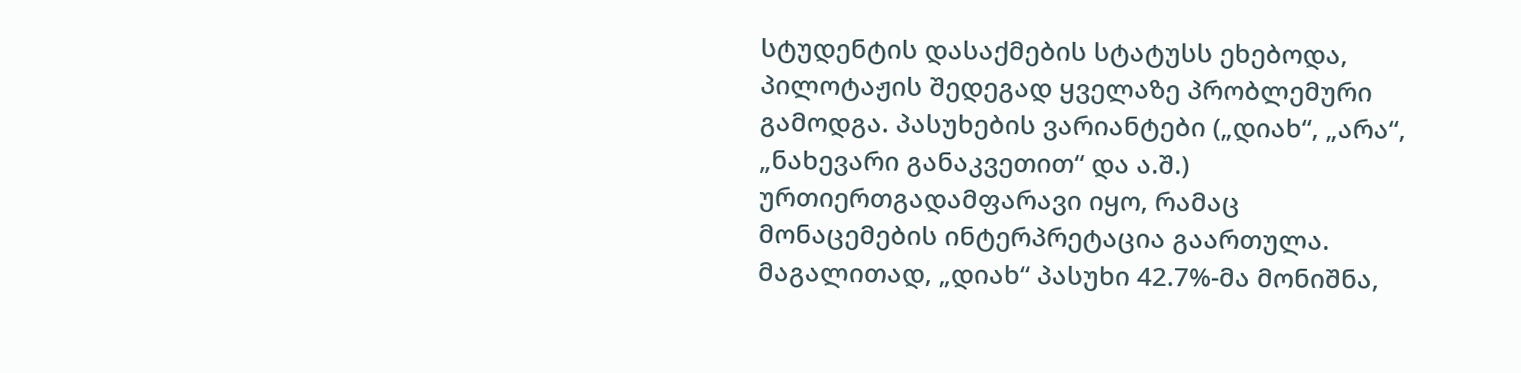სტუდენტის დასაქმების სტატუსს ეხებოდა, პილოტაჟის შედეგად ყველაზე პრობლემური გამოდგა. პასუხების ვარიანტები („დიახ“, „არა“, „ნახევარი განაკვეთით“ და ა.შ.) ურთიერთგადამფარავი იყო, რამაც მონაცემების ინტერპრეტაცია გაართულა. მაგალითად, „დიახ“ პასუხი 42.7%-მა მონიშნა,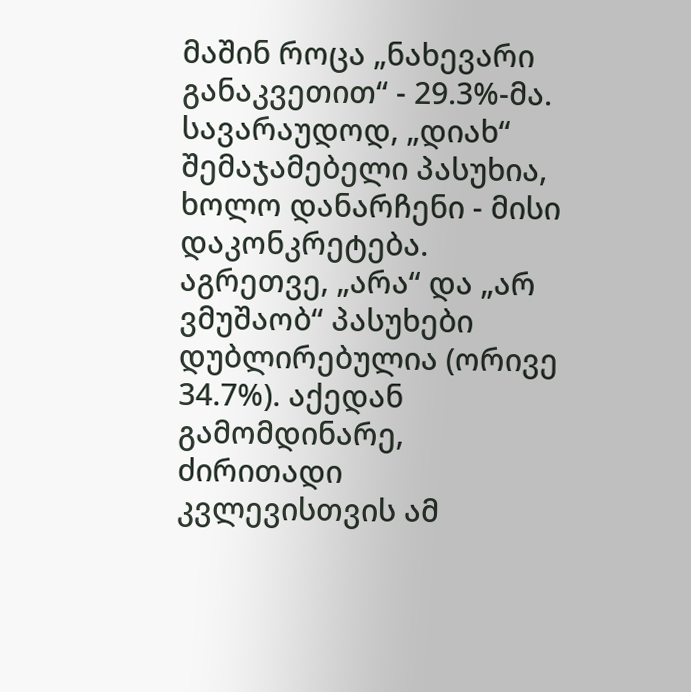მაშინ როცა „ნახევარი განაკვეთით“ - 29.3%-მა. სავარაუდოდ, „დიახ“ შემაჯამებელი პასუხია, ხოლო დანარჩენი - მისი დაკონკრეტება. აგრეთვე, „არა“ და „არ ვმუშაობ“ პასუხები დუბლირებულია (ორივე 34.7%). აქედან გამომდინარე, ძირითადი კვლევისთვის ამ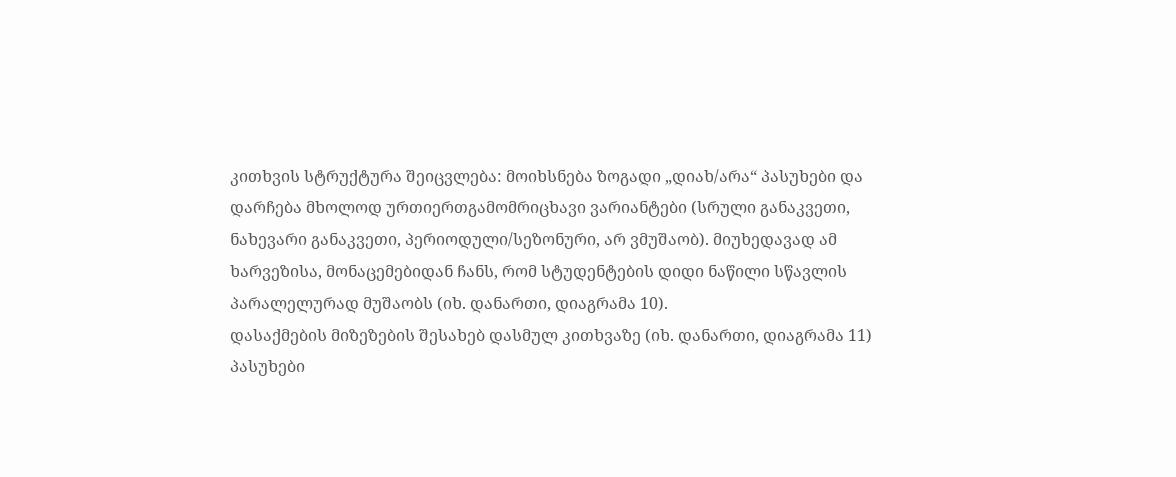კითხვის სტრუქტურა შეიცვლება: მოიხსნება ზოგადი „დიახ/არა“ პასუხები და დარჩება მხოლოდ ურთიერთგამომრიცხავი ვარიანტები (სრული განაკვეთი, ნახევარი განაკვეთი, პერიოდული/სეზონური, არ ვმუშაობ). მიუხედავად ამ ხარვეზისა, მონაცემებიდან ჩანს, რომ სტუდენტების დიდი ნაწილი სწავლის პარალელურად მუშაობს (იხ. დანართი, დიაგრამა 10).
დასაქმების მიზეზების შესახებ დასმულ კითხვაზე (იხ. დანართი, დიაგრამა 11) პასუხები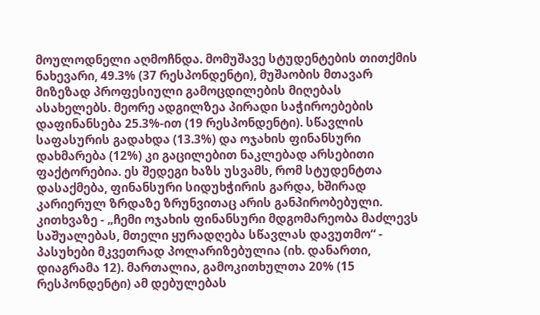მოულოდნელი აღმოჩნდა. მომუშავე სტუდენტების თითქმის ნახევარი, 49.3% (37 რესპონდენტი), მუშაობის მთავარ მიზეზად პროფესიული გამოცდილების მიღებას ასახელებს. მეორე ადგილზეა პირადი საჭიროებების დაფინანსება 25.3%-ით (19 რესპონდენტი). სწავლის საფასურის გადახდა (13.3%) და ოჯახის ფინანსური დახმარება (12%) კი გაცილებით ნაკლებად არსებითი ფაქტორებია. ეს შედეგი ხაზს უსვამს, რომ სტუდენტთა დასაქმება, ფინანსური სიდუხჭირის გარდა, ხშირად კარიერულ ზრდაზე ზრუნვითაც არის განპირობებული.
კითხვაზე - „ჩემი ოჯახის ფინანსური მდგომარეობა მაძლევს საშუალებას, მთელი ყურადღება სწავლას დავუთმო“ - პასუხები მკვეთრად პოლარიზებულია (იხ. დანართი, დიაგრამა 12). მართალია, გამოკითხულთა 20% (15 რესპონდენტი) ამ დებულებას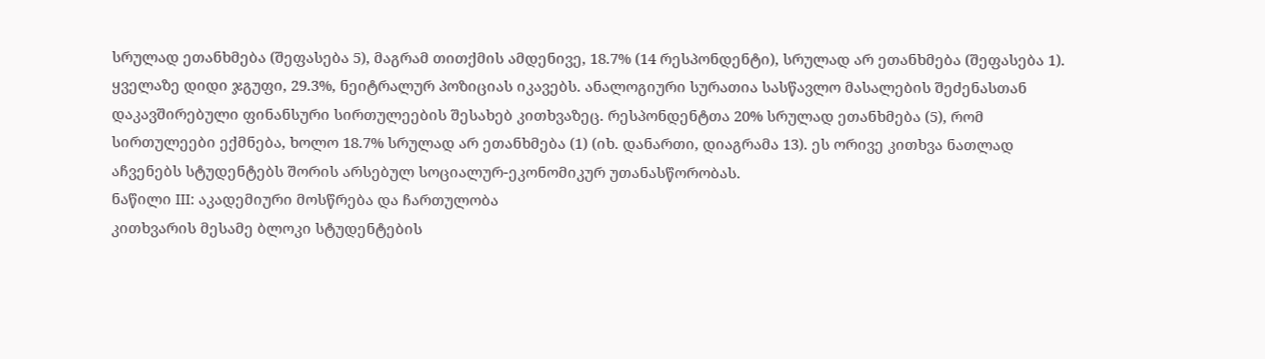სრულად ეთანხმება (შეფასება 5), მაგრამ თითქმის ამდენივე, 18.7% (14 რესპონდენტი), სრულად არ ეთანხმება (შეფასება 1). ყველაზე დიდი ჯგუფი, 29.3%, ნეიტრალურ პოზიციას იკავებს. ანალოგიური სურათია სასწავლო მასალების შეძენასთან დაკავშირებული ფინანსური სირთულეების შესახებ კითხვაზეც. რესპონდენტთა 20% სრულად ეთანხმება (5), რომ სირთულეები ექმნება, ხოლო 18.7% სრულად არ ეთანხმება (1) (იხ. დანართი, დიაგრამა 13). ეს ორივე კითხვა ნათლად აჩვენებს სტუდენტებს შორის არსებულ სოციალურ-ეკონომიკურ უთანასწორობას.
ნაწილი III: აკადემიური მოსწრება და ჩართულობა
კითხვარის მესამე ბლოკი სტუდენტების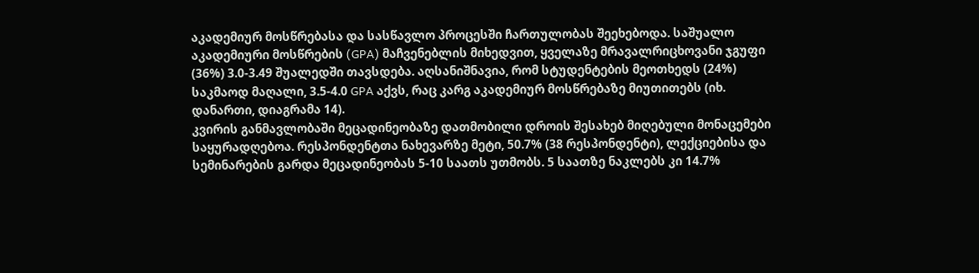აკადემიურ მოსწრებასა და სასწავლო პროცესში ჩართულობას შეეხებოდა. საშუალო აკადემიური მოსწრების (GPA) მაჩვენებლის მიხედვით, ყველაზე მრავალრიცხოვანი ჯგუფი (36%) 3.0-3.49 შუალედში თავსდება. აღსანიშნავია, რომ სტუდენტების მეოთხედს (24%) საკმაოდ მაღალი, 3.5-4.0 GPA აქვს, რაც კარგ აკადემიურ მოსწრებაზე მიუთითებს (იხ. დანართი, დიაგრამა 14).
კვირის განმავლობაში მეცადინეობაზე დათმობილი დროის შესახებ მიღებული მონაცემები საყურადღებოა. რესპონდენტთა ნახევარზე მეტი, 50.7% (38 რესპონდენტი), ლექციებისა და სემინარების გარდა მეცადინეობას 5-10 საათს უთმობს. 5 საათზე ნაკლებს კი 14.7%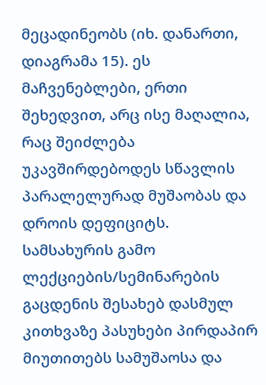მეცადინეობს (იხ. დანართი, დიაგრამა 15). ეს მაჩვენებლები, ერთი შეხედვით, არც ისე მაღალია, რაც შეიძლება უკავშირდებოდეს სწავლის პარალელურად მუშაობას და დროის დეფიციტს.
სამსახურის გამო ლექციების/სემინარების გაცდენის შესახებ დასმულ კითხვაზე პასუხები პირდაპირ მიუთითებს სამუშაოსა და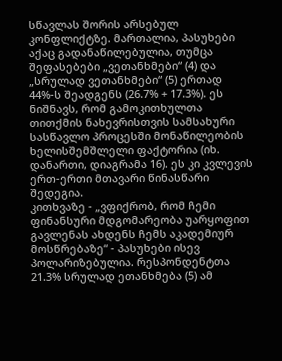სწავლას შორის არსებულ კონფლიქტზე. მართალია, პასუხები აქაც გადანაწილებულია, თუმცა შეფასებები „ვეთანხმები“ (4) და „სრულად ვეთანხმები“ (5) ერთად 44%-ს შეადგენს (26.7% + 17.3%). ეს ნიშნავს, რომ გამოკითხულთა თითქმის ნახევრისთვის სამსახური სასწავლო პროცესში მონაწილეობის ხელისშემშლელი ფაქტორია (იხ. დანართი, დიაგრამა 16). ეს კი კვლევის ერთ-ერთი მთავარი წინასწარი შედეგია.
კითხვაზე - „ვფიქრობ, რომ ჩემი ფინანსური მდგომარეობა უარყოფით გავლენას ახდენს ჩემს აკადემიურ მოსწრებაზე“ - პასუხები ისევ პოლარიზებულია. რესპონდენტთა 21.3% სრულად ეთანხმება (5) ამ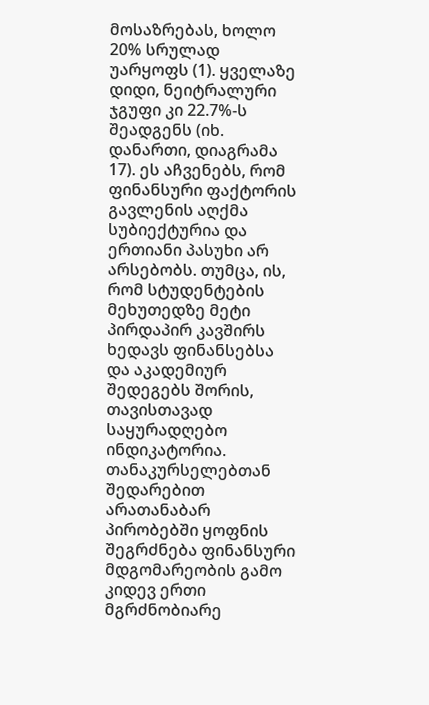მოსაზრებას, ხოლო 20% სრულად უარყოფს (1). ყველაზე დიდი, ნეიტრალური ჯგუფი კი 22.7%-ს შეადგენს (იხ. დანართი, დიაგრამა 17). ეს აჩვენებს, რომ ფინანსური ფაქტორის გავლენის აღქმა სუბიექტურია და ერთიანი პასუხი არ არსებობს. თუმცა, ის, რომ სტუდენტების მეხუთედზე მეტი პირდაპირ კავშირს ხედავს ფინანსებსა და აკადემიურ შედეგებს შორის, თავისთავად საყურადღებო ინდიკატორია.
თანაკურსელებთან შედარებით არათანაბარ პირობებში ყოფნის შეგრძნება ფინანსური მდგომარეობის გამო კიდევ ერთი მგრძნობიარე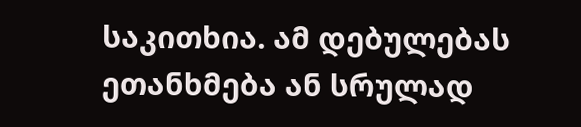საკითხია. ამ დებულებას ეთანხმება ან სრულად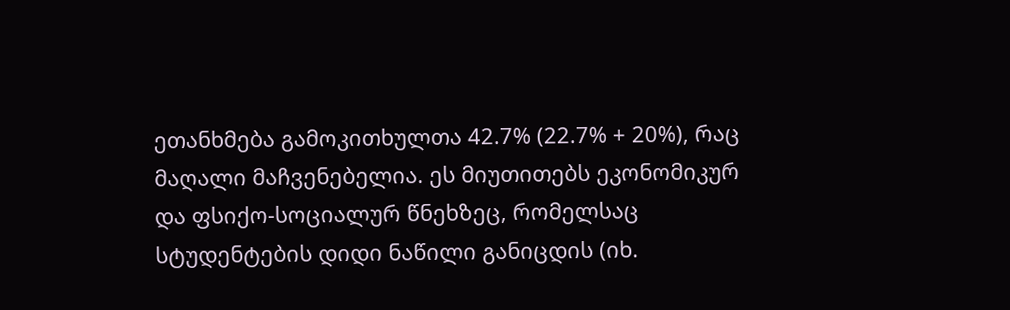ეთანხმება გამოკითხულთა 42.7% (22.7% + 20%), რაც მაღალი მაჩვენებელია. ეს მიუთითებს ეკონომიკურ და ფსიქო-სოციალურ წნეხზეც, რომელსაც სტუდენტების დიდი ნაწილი განიცდის (იხ.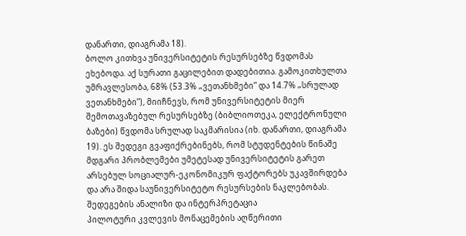დანართი, დიაგრამა 18).
ბოლო კითხვა უნივერსიტეტის რესურსებზე წვდომას ეხებოდა. აქ სურათი გაცილებით დადებითია. გამოკითხულთა უმრავლესობა, 68% (53.3% „ვეთანხმები“ და 14.7% „სრულად ვეთანხმები“), მიიჩნევს, რომ უნივერსიტეტის მიერ შემოთავაზებულ რესურსებზე (ბიბლიოთეკა, ელექტრონული ბაზები) წვდომა სრულად საკმარისია (იხ. დანართი, დიაგრამა 19). ეს შედეგი გვაფიქრებინებს, რომ სტუდენტების წინაშე მდგარი პრობლემები უმეტესად უნივერსიტეტის გარეთ არსებულ სოციალურ-ეკონომიკურ ფაქტორებს უკავშირდება და არა შიდა საუნივერსიტეტო რესურსების ნაკლებობას.
შედეგების ანალიზი და ინტერპრეტაცია
პილოტური კვლევის მონაცემების აღწერითი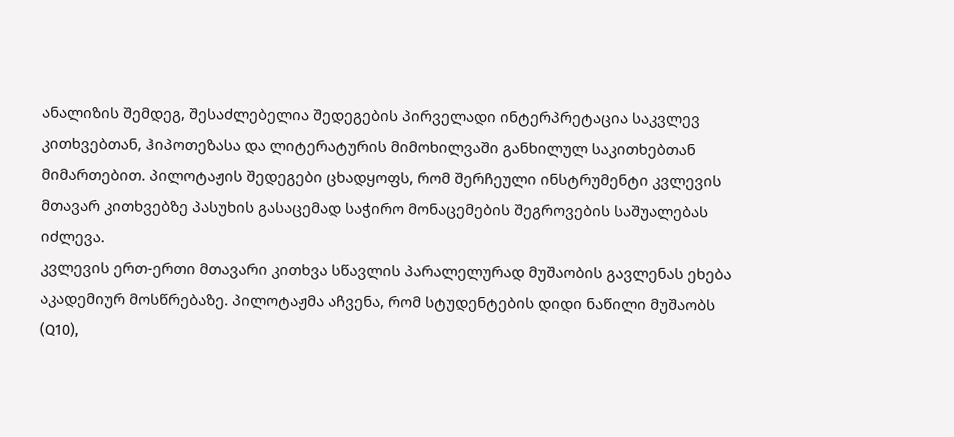ანალიზის შემდეგ, შესაძლებელია შედეგების პირველადი ინტერპრეტაცია საკვლევ კითხვებთან, ჰიპოთეზასა და ლიტერატურის მიმოხილვაში განხილულ საკითხებთან მიმართებით. პილოტაჟის შედეგები ცხადყოფს, რომ შერჩეული ინსტრუმენტი კვლევის მთავარ კითხვებზე პასუხის გასაცემად საჭირო მონაცემების შეგროვების საშუალებას იძლევა.
კვლევის ერთ-ერთი მთავარი კითხვა სწავლის პარალელურად მუშაობის გავლენას ეხება აკადემიურ მოსწრებაზე. პილოტაჟმა აჩვენა, რომ სტუდენტების დიდი ნაწილი მუშაობს (Q10),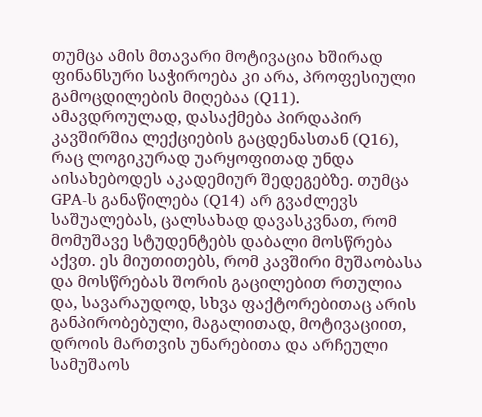თუმცა ამის მთავარი მოტივაცია ხშირად ფინანსური საჭიროება კი არა, პროფესიული გამოცდილების მიღებაა (Q11). ამავდროულად, დასაქმება პირდაპირ კავშირშია ლექციების გაცდენასთან (Q16), რაც ლოგიკურად უარყოფითად უნდა აისახებოდეს აკადემიურ შედეგებზე. თუმცა GPA-ს განაწილება (Q14) არ გვაძლევს საშუალებას, ცალსახად დავასკვნათ, რომ მომუშავე სტუდენტებს დაბალი მოსწრება აქვთ. ეს მიუთითებს, რომ კავშირი მუშაობასა და მოსწრებას შორის გაცილებით რთულია და, სავარაუდოდ, სხვა ფაქტორებითაც არის განპირობებული, მაგალითად, მოტივაციით, დროის მართვის უნარებითა და არჩეული სამუშაოს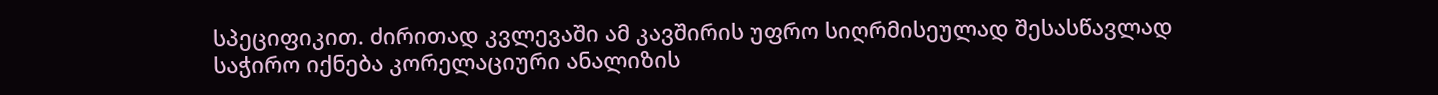სპეციფიკით. ძირითად კვლევაში ამ კავშირის უფრო სიღრმისეულად შესასწავლად საჭირო იქნება კორელაციური ანალიზის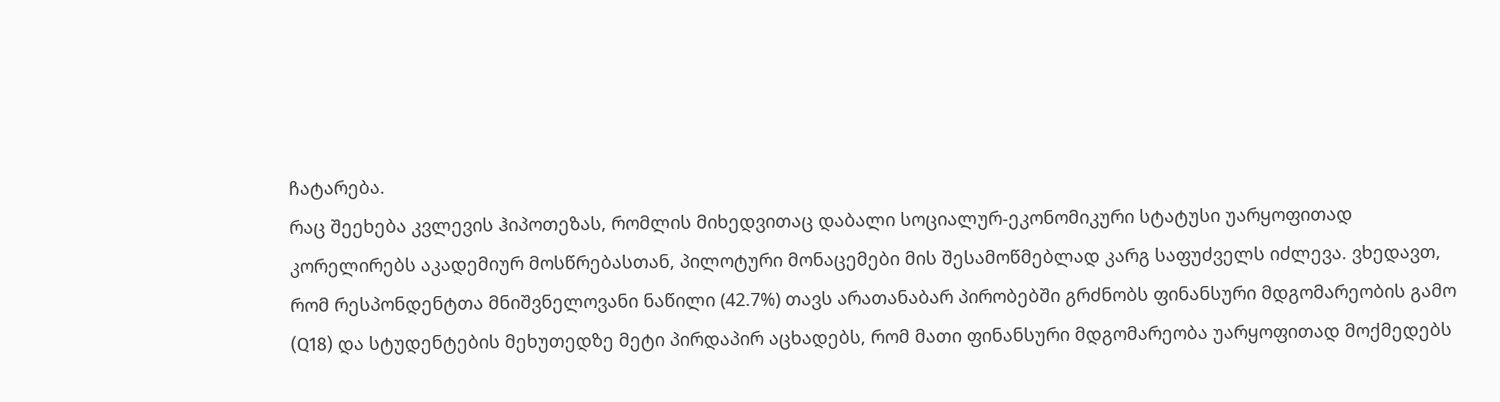ჩატარება.
რაც შეეხება კვლევის ჰიპოთეზას, რომლის მიხედვითაც დაბალი სოციალურ-ეკონომიკური სტატუსი უარყოფითად კორელირებს აკადემიურ მოსწრებასთან, პილოტური მონაცემები მის შესამოწმებლად კარგ საფუძველს იძლევა. ვხედავთ, რომ რესპონდენტთა მნიშვნელოვანი ნაწილი (42.7%) თავს არათანაბარ პირობებში გრძნობს ფინანსური მდგომარეობის გამო (Q18) და სტუდენტების მეხუთედზე მეტი პირდაპირ აცხადებს, რომ მათი ფინანსური მდგომარეობა უარყოფითად მოქმედებს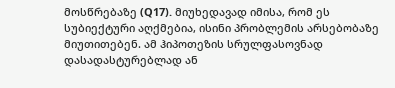მოსწრებაზე (Q17). მიუხედავად იმისა, რომ ეს სუბიექტური აღქმებია, ისინი პრობლემის არსებობაზე მიუთითებენ. ამ ჰიპოთეზის სრულფასოვნად დასადასტურებლად ან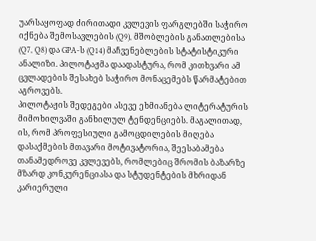უარსაყოფად ძირითადი კვლევის ფარგლებში საჭირო იქნება შემოსავლების (Q9), მშობლების განათლებისა (Q7, Q8) და GPA-ს (Q14) მაჩვენებლების სტატისტიკური ანალიზი. პილოტაჟმა დაადასტურა, რომ კითხვარი ამ ცვლადების შესახებ საჭირო მონაცემებს წარმატებით აგროვებს.
პილოტაჟის შედეგები ასევე ეხმიანება ლიტერატურის მიმოხილვაში განხილულ ტენდენციებს. მაგალითად, ის, რომ პროფესიული გამოცდილების მიღება დასაქმების მთავარი მოტივატორია, შეესაბამება თანამედროვე კვლევებს, რომლებიც შრომის ბაზარზე მზარდ კონკურენციასა და სტუდენტების მხრიდან კარიერული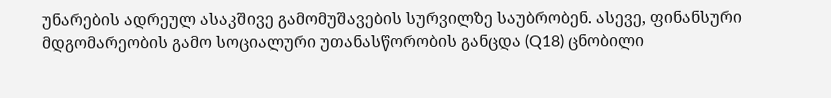უნარების ადრეულ ასაკშივე გამომუშავების სურვილზე საუბრობენ. ასევე, ფინანსური მდგომარეობის გამო სოციალური უთანასწორობის განცდა (Q18) ცნობილი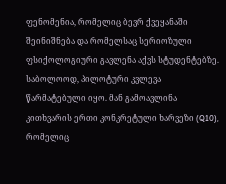ფენომენია, რომელიც ბევრ ქვეყანაში შეინიშნება და რომელსაც სერიოზული ფსიქოლოგიური გავლენა აქვს სტუდენტებზე.
საბოლოოდ, პილოტური კვლევა წარმატებული იყო. მან გამოავლინა კითხვარის ერთი კონკრეტული ხარვეზი (Q10), რომელიც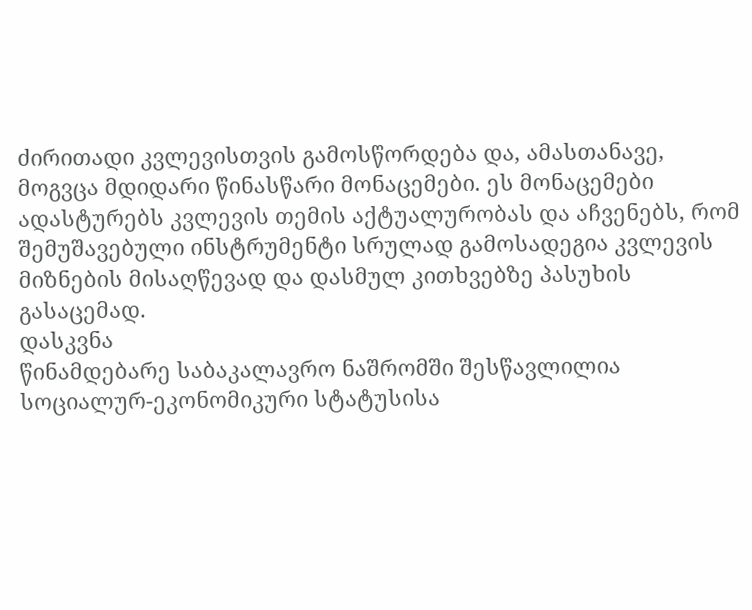ძირითადი კვლევისთვის გამოსწორდება და, ამასთანავე, მოგვცა მდიდარი წინასწარი მონაცემები. ეს მონაცემები ადასტურებს კვლევის თემის აქტუალურობას და აჩვენებს, რომ შემუშავებული ინსტრუმენტი სრულად გამოსადეგია კვლევის მიზნების მისაღწევად და დასმულ კითხვებზე პასუხის გასაცემად.
დასკვნა
წინამდებარე საბაკალავრო ნაშრომში შესწავლილია სოციალურ-ეკონომიკური სტატუსისა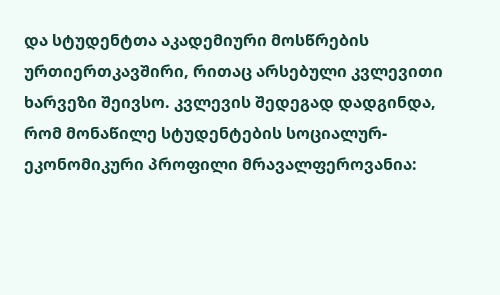და სტუდენტთა აკადემიური მოსწრების ურთიერთკავშირი, რითაც არსებული კვლევითი ხარვეზი შეივსო. კვლევის შედეგად დადგინდა, რომ მონაწილე სტუდენტების სოციალურ-ეკონომიკური პროფილი მრავალფეროვანია: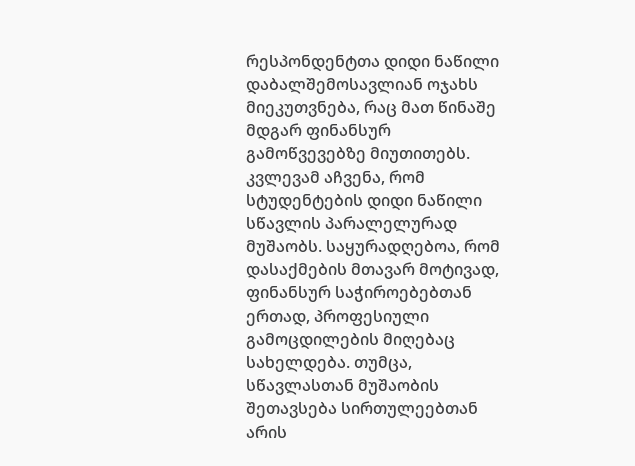რესპონდენტთა დიდი ნაწილი დაბალშემოსავლიან ოჯახს მიეკუთვნება, რაც მათ წინაშე მდგარ ფინანსურ გამოწვევებზე მიუთითებს.
კვლევამ აჩვენა, რომ სტუდენტების დიდი ნაწილი სწავლის პარალელურად მუშაობს. საყურადღებოა, რომ დასაქმების მთავარ მოტივად, ფინანსურ საჭიროებებთან ერთად, პროფესიული გამოცდილების მიღებაც სახელდება. თუმცა, სწავლასთან მუშაობის შეთავსება სირთულეებთან არის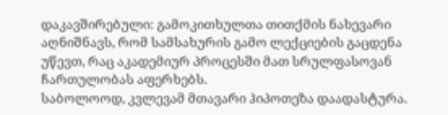დაკავშირებული: გამოკითხულთა თითქმის ნახევარი აღნიშნავს, რომ სამსახურის გამო ლექციების გაცდენა უწევთ, რაც აკადემიურ პროცესში მათ სრულფასოვან ჩართულობას აფერხებს.
საბოლოოდ, კვლევამ მთავარი ჰიპოთეზა დაადასტურა.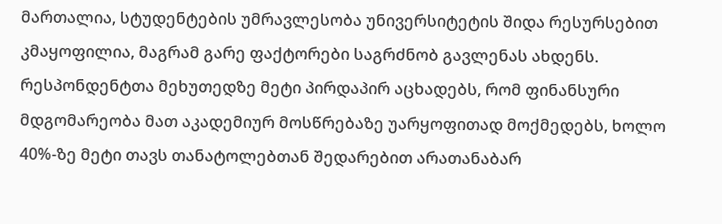მართალია, სტუდენტების უმრავლესობა უნივერსიტეტის შიდა რესურსებით კმაყოფილია, მაგრამ გარე ფაქტორები საგრძნობ გავლენას ახდენს. რესპონდენტთა მეხუთედზე მეტი პირდაპირ აცხადებს, რომ ფინანსური მდგომარეობა მათ აკადემიურ მოსწრებაზე უარყოფითად მოქმედებს, ხოლო 40%-ზე მეტი თავს თანატოლებთან შედარებით არათანაბარ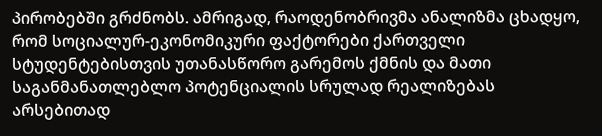პირობებში გრძნობს. ამრიგად, რაოდენობრივმა ანალიზმა ცხადყო, რომ სოციალურ-ეკონომიკური ფაქტორები ქართველი სტუდენტებისთვის უთანასწორო გარემოს ქმნის და მათი საგანმანათლებლო პოტენციალის სრულად რეალიზებას არსებითად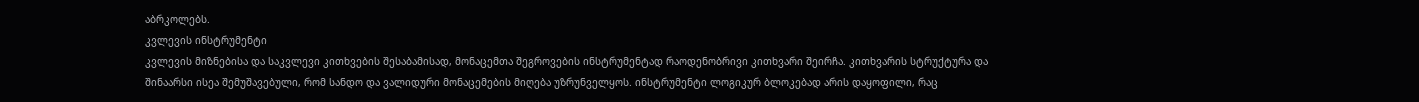აბრკოლებს.
კვლევის ინსტრუმენტი
კვლევის მიზნებისა და საკვლევი კითხვების შესაბამისად, მონაცემთა შეგროვების ინსტრუმენტად რაოდენობრივი კითხვარი შეირჩა. კითხვარის სტრუქტურა და შინაარსი ისეა შემუშავებული, რომ სანდო და ვალიდური მონაცემების მიღება უზრუნველყოს. ინსტრუმენტი ლოგიკურ ბლოკებად არის დაყოფილი, რაც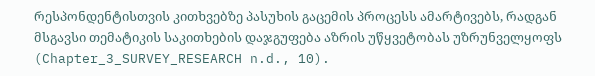რესპონდენტისთვის კითხვებზე პასუხის გაცემის პროცესს ამარტივებს, რადგან მსგავსი თემატიკის საკითხების დაჯგუფება აზრის უწყვეტობას უზრუნველყოფს (Chapter_3_SURVEY_RESEARCH n.d., 10).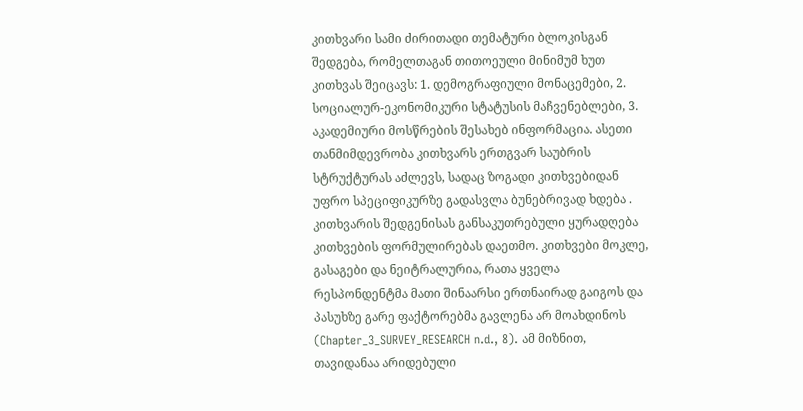კითხვარი სამი ძირითადი თემატური ბლოკისგან შედგება, რომელთაგან თითოეული მინიმუმ ხუთ კითხვას შეიცავს: 1. დემოგრაფიული მონაცემები, 2. სოციალურ-ეკონომიკური სტატუსის მაჩვენებლები, 3. აკადემიური მოსწრების შესახებ ინფორმაცია. ასეთი თანმიმდევრობა კითხვარს ერთგვარ საუბრის სტრუქტურას აძლევს, სადაც ზოგადი კითხვებიდან უფრო სპეციფიკურზე გადასვლა ბუნებრივად ხდება .
კითხვარის შედგენისას განსაკუთრებული ყურადღება კითხვების ფორმულირებას დაეთმო. კითხვები მოკლე, გასაგები და ნეიტრალურია, რათა ყველა რესპონდენტმა მათი შინაარსი ერთნაირად გაიგოს და პასუხზე გარე ფაქტორებმა გავლენა არ მოახდინოს (Chapter_3_SURVEY_RESEARCH n.d., 8). ამ მიზნით, თავიდანაა არიდებული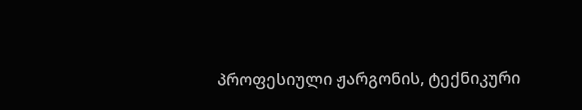პროფესიული ჟარგონის, ტექნიკური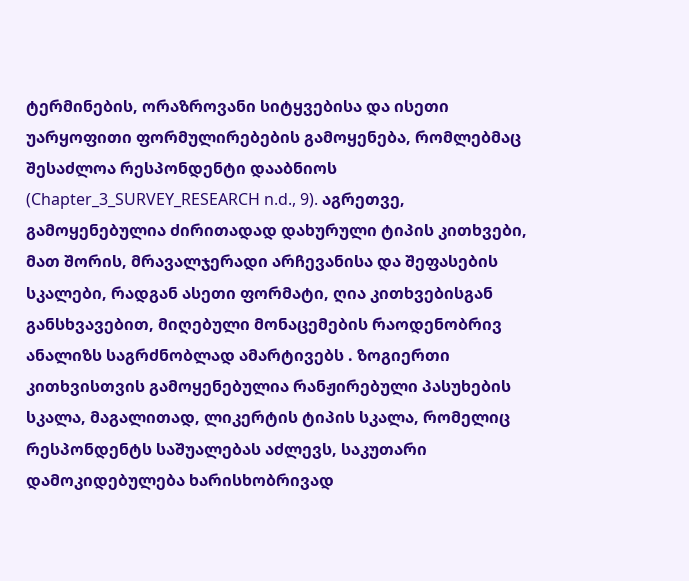ტერმინების, ორაზროვანი სიტყვებისა და ისეთი უარყოფითი ფორმულირებების გამოყენება, რომლებმაც შესაძლოა რესპონდენტი დააბნიოს (Chapter_3_SURVEY_RESEARCH n.d., 9). აგრეთვე, გამოყენებულია ძირითადად დახურული ტიპის კითხვები, მათ შორის, მრავალჯერადი არჩევანისა და შეფასების სკალები, რადგან ასეთი ფორმატი, ღია კითხვებისგან განსხვავებით, მიღებული მონაცემების რაოდენობრივ ანალიზს საგრძნობლად ამარტივებს . ზოგიერთი კითხვისთვის გამოყენებულია რანჟირებული პასუხების სკალა, მაგალითად, ლიკერტის ტიპის სკალა, რომელიც რესპონდენტს საშუალებას აძლევს, საკუთარი დამოკიდებულება ხარისხობრივად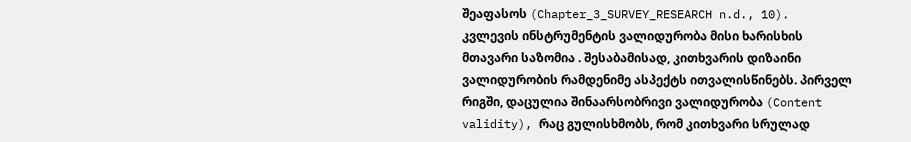შეაფასოს (Chapter_3_SURVEY_RESEARCH n.d., 10).
კვლევის ინსტრუმენტის ვალიდურობა მისი ხარისხის მთავარი საზომია . შესაბამისად, კითხვარის დიზაინი ვალიდურობის რამდენიმე ასპექტს ითვალისწინებს. პირველ რიგში, დაცულია შინაარსობრივი ვალიდურობა (Content validity), რაც გულისხმობს, რომ კითხვარი სრულად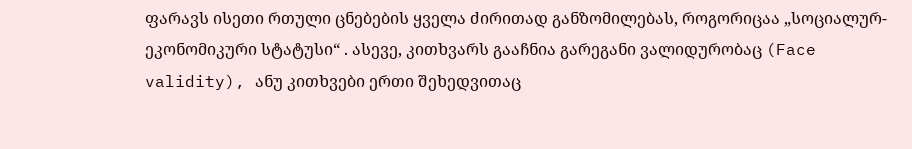ფარავს ისეთი რთული ცნებების ყველა ძირითად განზომილებას, როგორიცაა „სოციალურ-ეკონომიკური სტატუსი“ . ასევე, კითხვარს გააჩნია გარეგანი ვალიდურობაც (Face validity), ანუ კითხვები ერთი შეხედვითაც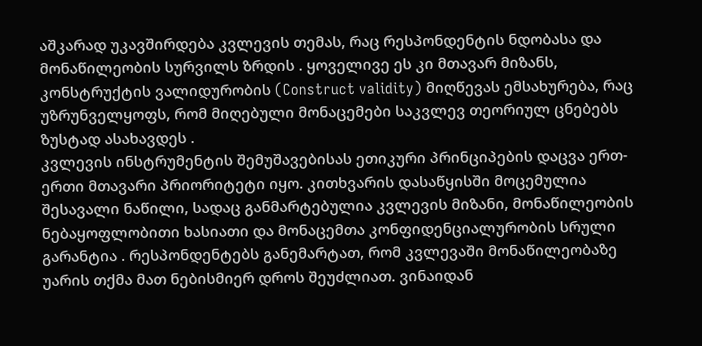აშკარად უკავშირდება კვლევის თემას, რაც რესპონდენტის ნდობასა და მონაწილეობის სურვილს ზრდის . ყოველივე ეს კი მთავარ მიზანს, კონსტრუქტის ვალიდურობის (Construct validity) მიღწევას ემსახურება, რაც უზრუნველყოფს, რომ მიღებული მონაცემები საკვლევ თეორიულ ცნებებს ზუსტად ასახავდეს .
კვლევის ინსტრუმენტის შემუშავებისას ეთიკური პრინციპების დაცვა ერთ-ერთი მთავარი პრიორიტეტი იყო. კითხვარის დასაწყისში მოცემულია შესავალი ნაწილი, სადაც განმარტებულია კვლევის მიზანი, მონაწილეობის ნებაყოფლობითი ხასიათი და მონაცემთა კონფიდენციალურობის სრული გარანტია . რესპონდენტებს განემარტათ, რომ კვლევაში მონაწილეობაზე უარის თქმა მათ ნებისმიერ დროს შეუძლიათ. ვინაიდან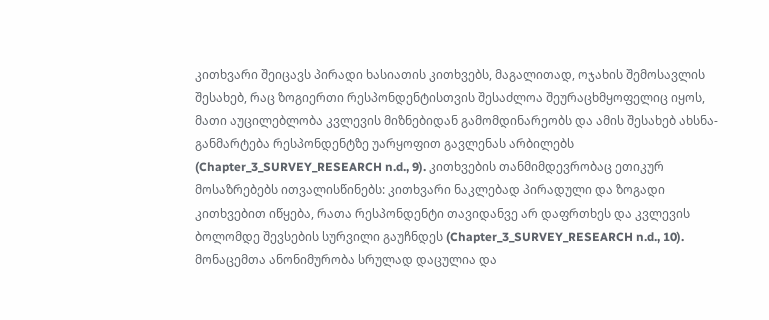კითხვარი შეიცავს პირადი ხასიათის კითხვებს, მაგალითად, ოჯახის შემოსავლის შესახებ, რაც ზოგიერთი რესპონდენტისთვის შესაძლოა შეურაცხმყოფელიც იყოს, მათი აუცილებლობა კვლევის მიზნებიდან გამომდინარეობს და ამის შესახებ ახსნა-განმარტება რესპონდენტზე უარყოფით გავლენას არბილებს (Chapter_3_SURVEY_RESEARCH n.d., 9). კითხვების თანმიმდევრობაც ეთიკურ მოსაზრებებს ითვალისწინებს: კითხვარი ნაკლებად პირადული და ზოგადი კითხვებით იწყება, რათა რესპონდენტი თავიდანვე არ დაფრთხეს და კვლევის ბოლომდე შევსების სურვილი გაუჩნდეს (Chapter_3_SURVEY_RESEARCH n.d., 10). მონაცემთა ანონიმურობა სრულად დაცულია და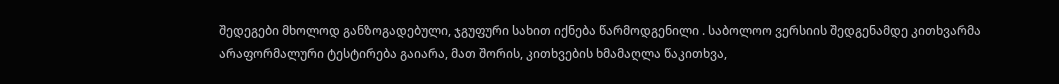შედეგები მხოლოდ განზოგადებული, ჯგუფური სახით იქნება წარმოდგენილი . საბოლოო ვერსიის შედგენამდე კითხვარმა არაფორმალური ტესტირება გაიარა, მათ შორის, კითხვების ხმამაღლა წაკითხვა,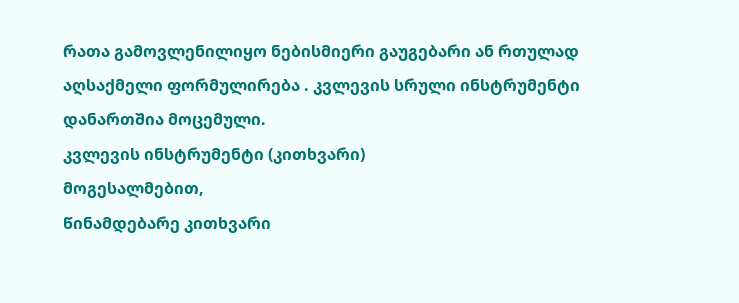რათა გამოვლენილიყო ნებისმიერი გაუგებარი ან რთულად აღსაქმელი ფორმულირება . კვლევის სრული ინსტრუმენტი დანართშია მოცემული.
კვლევის ინსტრუმენტი (კითხვარი)
მოგესალმებით,
წინამდებარე კითხვარი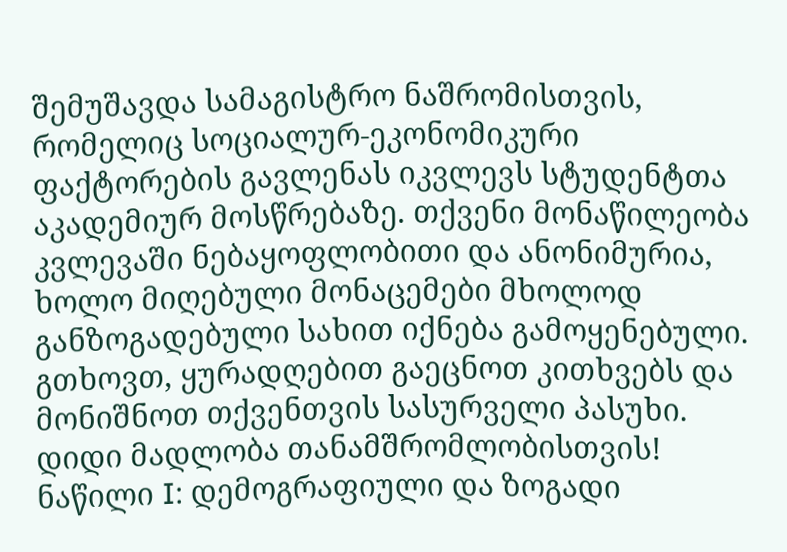შემუშავდა სამაგისტრო ნაშრომისთვის, რომელიც სოციალურ-ეკონომიკური ფაქტორების გავლენას იკვლევს სტუდენტთა აკადემიურ მოსწრებაზე. თქვენი მონაწილეობა კვლევაში ნებაყოფლობითი და ანონიმურია, ხოლო მიღებული მონაცემები მხოლოდ განზოგადებული სახით იქნება გამოყენებული.
გთხოვთ, ყურადღებით გაეცნოთ კითხვებს და მონიშნოთ თქვენთვის სასურველი პასუხი.
დიდი მადლობა თანამშრომლობისთვის!
ნაწილი I: დემოგრაფიული და ზოგადი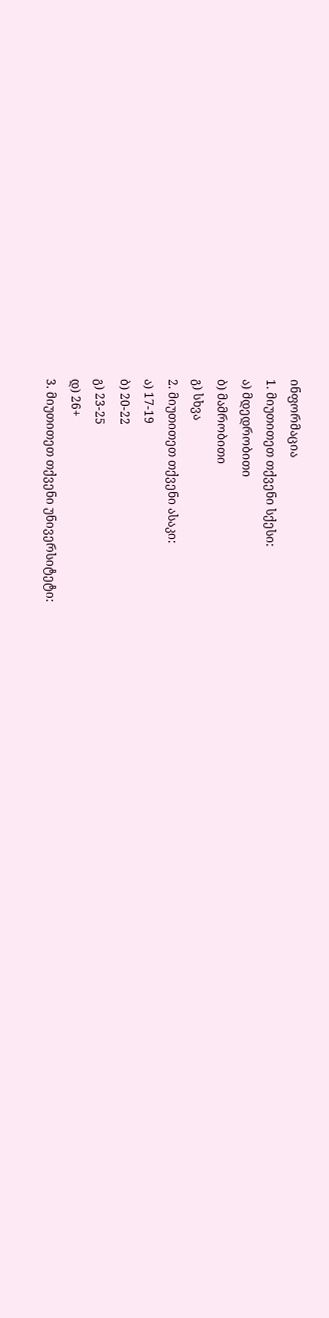ინფორმაცია
1. მიუთითეთ თქვენი სქესი:
ა) მდედრობითი
ბ) მამრობითი
გ) სხვა
2. მიუთითეთ თქვენი ასაკი:
ა) 17-19
ბ) 20-22
გ) 23-25
დ) 26+
3. მიუთითეთ თქვენი უნივერსიტეტი: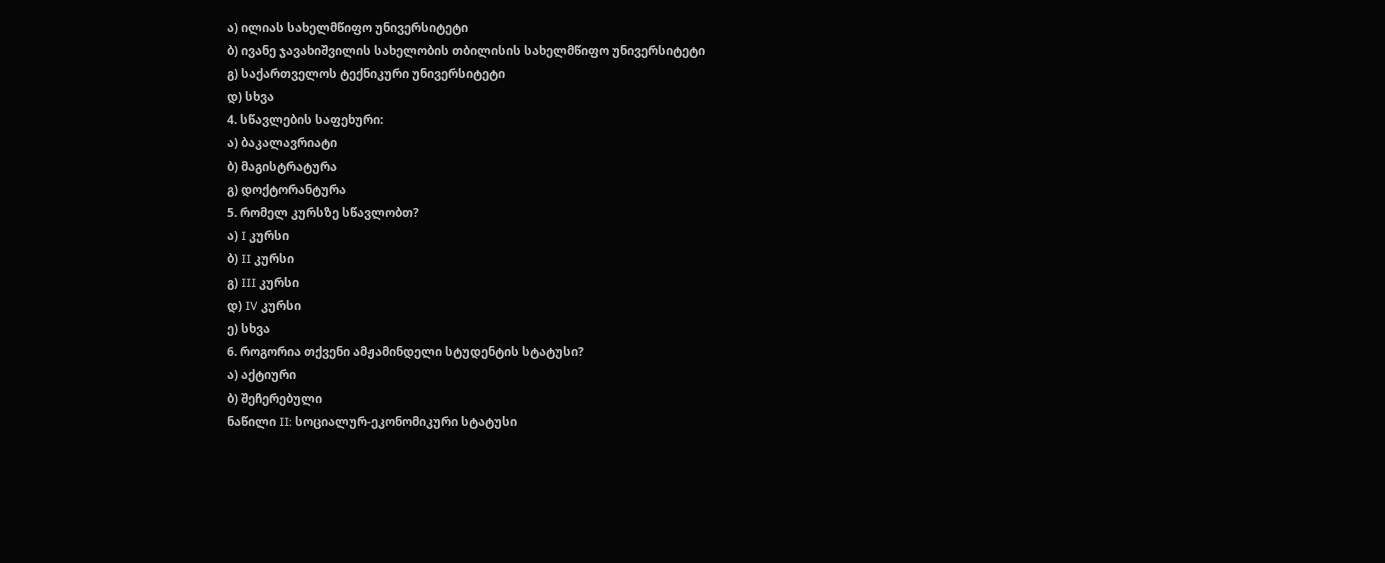ა) ილიას სახელმწიფო უნივერსიტეტი
ბ) ივანე ჯავახიშვილის სახელობის თბილისის სახელმწიფო უნივერსიტეტი
გ) საქართველოს ტექნიკური უნივერსიტეტი
დ) სხვა
4. სწავლების საფეხური:
ა) ბაკალავრიატი
ბ) მაგისტრატურა
გ) დოქტორანტურა
5. რომელ კურსზე სწავლობთ?
ა) I კურსი
ბ) II კურსი
გ) III კურსი
დ) IV კურსი
ე) სხვა
6. როგორია თქვენი ამჟამინდელი სტუდენტის სტატუსი?
ა) აქტიური
ბ) შეჩერებული
ნაწილი II: სოციალურ-ეკონომიკური სტატუსი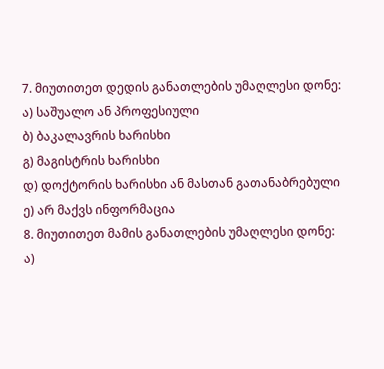7. მიუთითეთ დედის განათლების უმაღლესი დონე:
ა) საშუალო ან პროფესიული
ბ) ბაკალავრის ხარისხი
გ) მაგისტრის ხარისხი
დ) დოქტორის ხარისხი ან მასთან გათანაბრებული
ე) არ მაქვს ინფორმაცია
8. მიუთითეთ მამის განათლების უმაღლესი დონე:
ა)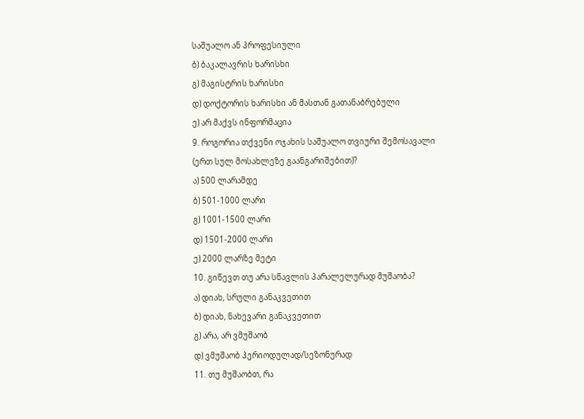საშუალო ან პროფესიული
ბ) ბაკალავრის ხარისხი
გ) მაგისტრის ხარისხი
დ) დოქტორის ხარისხი ან მასთან გათანაბრებული
ე) არ მაქვს ინფორმაცია
9. როგორია თქვენი ოჯახის საშუალო თვიური შემოსავალი (ერთ სულ მოსახლეზე გაანგარიშებით)?
ა) 500 ლარამდე
ბ) 501-1000 ლარი
გ) 1001-1500 ლარი
დ) 1501-2000 ლარი
ე) 2000 ლარზე მეტი
10. გიწევთ თუ არა სწავლის პარალელურად მუშაობა?
ა) დიახ, სრული განაკვეთით
ბ) დიახ, ნახევარი განაკვეთით
გ) არა, არ ვმუშაობ
დ) ვმუშაობ პერიოდულად/სეზონურად
11. თუ მუშაობთ, რა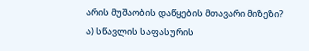არის მუშაობის დაწყების მთავარი მიზეზი?
ა) სწავლის საფასურის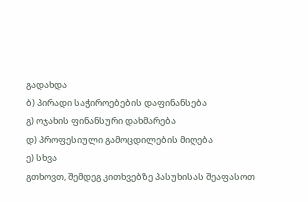გადახდა
ბ) პირადი საჭიროებების დაფინანსება
გ) ოჯახის ფინანსური დახმარება
დ) პროფესიული გამოცდილების მიღება
ე) სხვა
გთხოვთ, შემდეგ კითხვებზე პასუხისას შეაფასოთ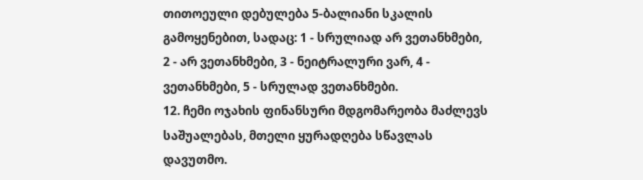თითოეული დებულება 5-ბალიანი სკალის გამოყენებით, სადაც: 1 - სრულიად არ ვეთანხმები, 2 - არ ვეთანხმები, 3 - ნეიტრალური ვარ, 4 - ვეთანხმები, 5 - სრულად ვეთანხმები.
12. ჩემი ოჯახის ფინანსური მდგომარეობა მაძლევს საშუალებას, მთელი ყურადღება სწავლას დავუთმო.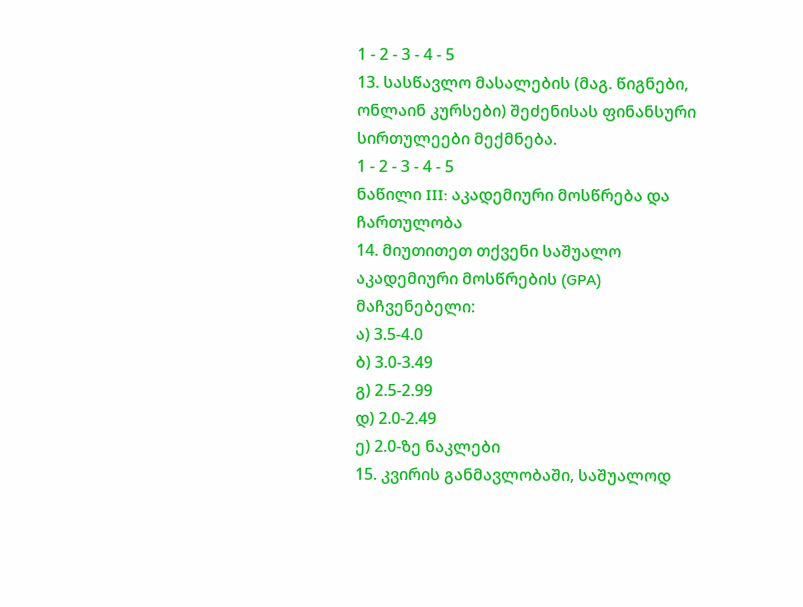1 - 2 - 3 - 4 - 5
13. სასწავლო მასალების (მაგ. წიგნები, ონლაინ კურსები) შეძენისას ფინანსური სირთულეები მექმნება.
1 - 2 - 3 - 4 - 5
ნაწილი III: აკადემიური მოსწრება და ჩართულობა
14. მიუთითეთ თქვენი საშუალო აკადემიური მოსწრების (GPA) მაჩვენებელი:
ა) 3.5-4.0
ბ) 3.0-3.49
გ) 2.5-2.99
დ) 2.0-2.49
ე) 2.0-ზე ნაკლები
15. კვირის განმავლობაში, საშუალოდ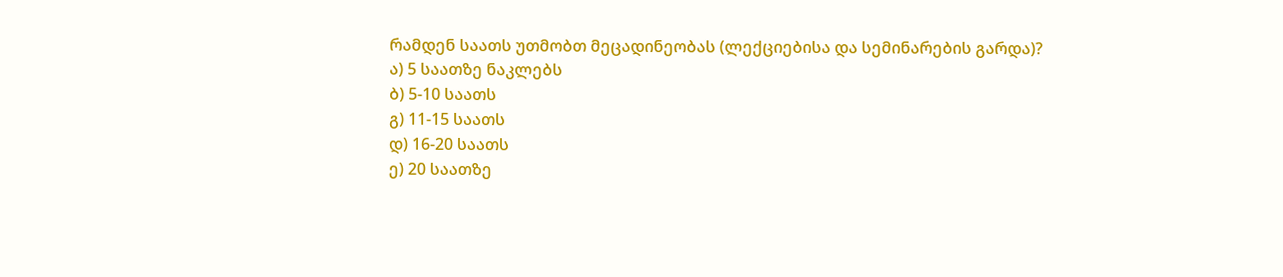რამდენ საათს უთმობთ მეცადინეობას (ლექციებისა და სემინარების გარდა)?
ა) 5 საათზე ნაკლებს
ბ) 5-10 საათს
გ) 11-15 საათს
დ) 16-20 საათს
ე) 20 საათზე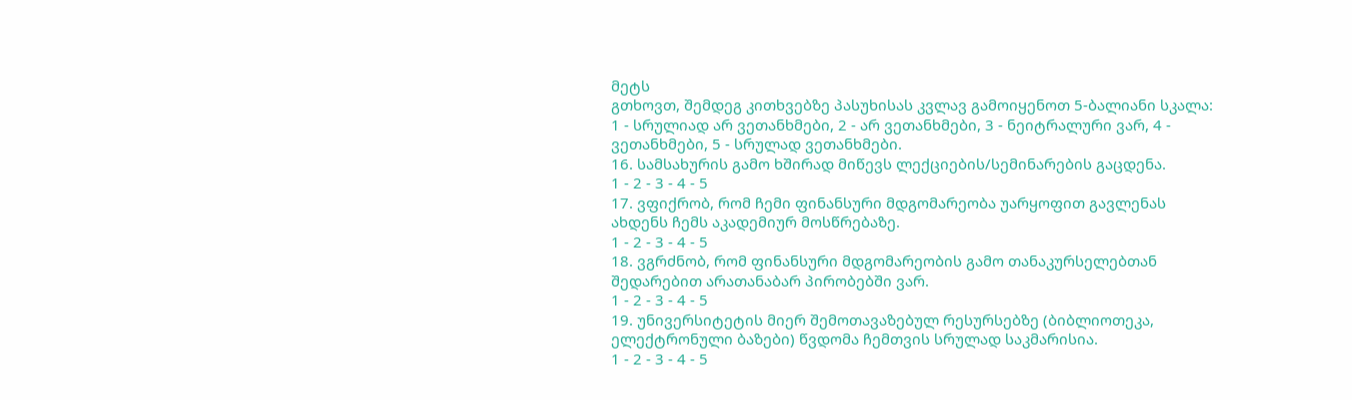მეტს
გთხოვთ, შემდეგ კითხვებზე პასუხისას კვლავ გამოიყენოთ 5-ბალიანი სკალა: 1 - სრულიად არ ვეთანხმები, 2 - არ ვეთანხმები, 3 - ნეიტრალური ვარ, 4 - ვეთანხმები, 5 - სრულად ვეთანხმები.
16. სამსახურის გამო ხშირად მიწევს ლექციების/სემინარების გაცდენა.
1 - 2 - 3 - 4 - 5
17. ვფიქრობ, რომ ჩემი ფინანსური მდგომარეობა უარყოფით გავლენას ახდენს ჩემს აკადემიურ მოსწრებაზე.
1 - 2 - 3 - 4 - 5
18. ვგრძნობ, რომ ფინანსური მდგომარეობის გამო თანაკურსელებთან შედარებით არათანაბარ პირობებში ვარ.
1 - 2 - 3 - 4 - 5
19. უნივერსიტეტის მიერ შემოთავაზებულ რესურსებზე (ბიბლიოთეკა, ელექტრონული ბაზები) წვდომა ჩემთვის სრულად საკმარისია.
1 - 2 - 3 - 4 - 5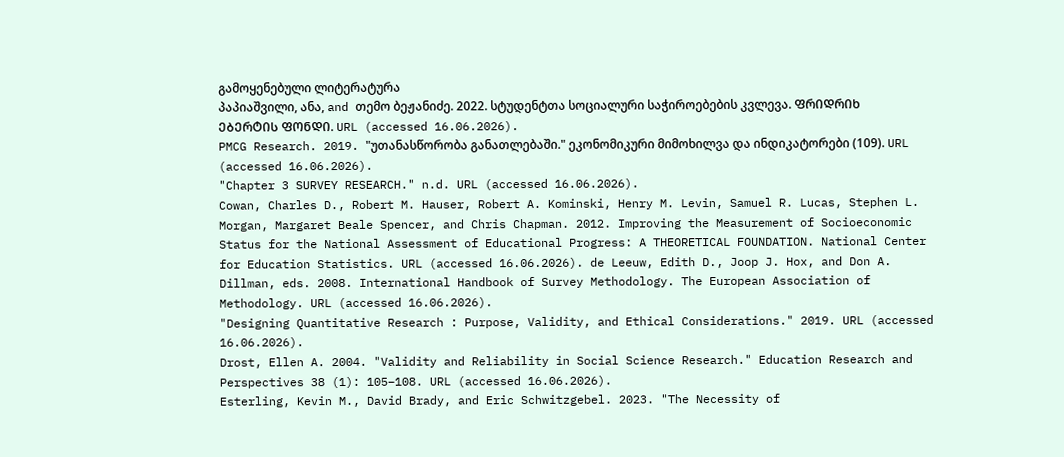გამოყენებული ლიტერატურა
პაპიაშვილი, ანა, and თემო ბეჟანიძე. 2022. სტუდენტთა სოციალური საჭიროებების კვლევა. ᲤᲠᲘᲓᲠᲘᲮ ᲔᲑᲔᲠᲢᲘᲡ ᲤᲝᲜᲓᲘ. URL (accessed 16.06.2026).
PMCG Research. 2019. "უთანასწორობა განათლებაში." ეკონომიკური მიმოხილვა და ინდიკატორები (109). URL (accessed 16.06.2026).
"Chapter 3 SURVEY RESEARCH." n.d. URL (accessed 16.06.2026).
Cowan, Charles D., Robert M. Hauser, Robert A. Kominski, Henry M. Levin, Samuel R. Lucas, Stephen L. Morgan, Margaret Beale Spencer, and Chris Chapman. 2012. Improving the Measurement of Socioeconomic Status for the National Assessment of Educational Progress: A THEORETICAL FOUNDATION. National Center for Education Statistics. URL (accessed 16.06.2026). de Leeuw, Edith D., Joop J. Hox, and Don A. Dillman, eds. 2008. International Handbook of Survey Methodology. The European Association of Methodology. URL (accessed 16.06.2026).
"Designing Quantitative Research : Purpose, Validity, and Ethical Considerations." 2019. URL (accessed 16.06.2026).
Drost, Ellen A. 2004. "Validity and Reliability in Social Science Research." Education Research and Perspectives 38 (1): 105–108. URL (accessed 16.06.2026).
Esterling, Kevin M., David Brady, and Eric Schwitzgebel. 2023. "The Necessity of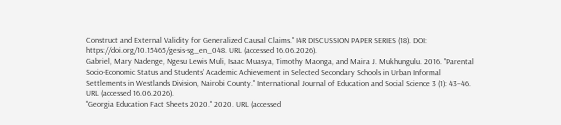Construct and External Validity for Generalized Causal Claims." I4R DISCUSSION PAPER SERIES (18). DOI: https://doi.org/10.15465/gesis-sg_en_048. URL (accessed 16.06.2026).
Gabriel, Mary Nadenge, Ngesu Lewis Muli, Isaac Muasya, Timothy Maonga, and Maira J. Mukhungulu. 2016. "Parental Socio-Economic Status and Students’ Academic Achievement in Selected Secondary Schools in Urban Informal Settlements in Westlands Division, Nairobi County." International Journal of Education and Social Science 3 (1): 43–46. URL (accessed 16.06.2026).
"Georgia Education Fact Sheets 2020." 2020. URL (accessed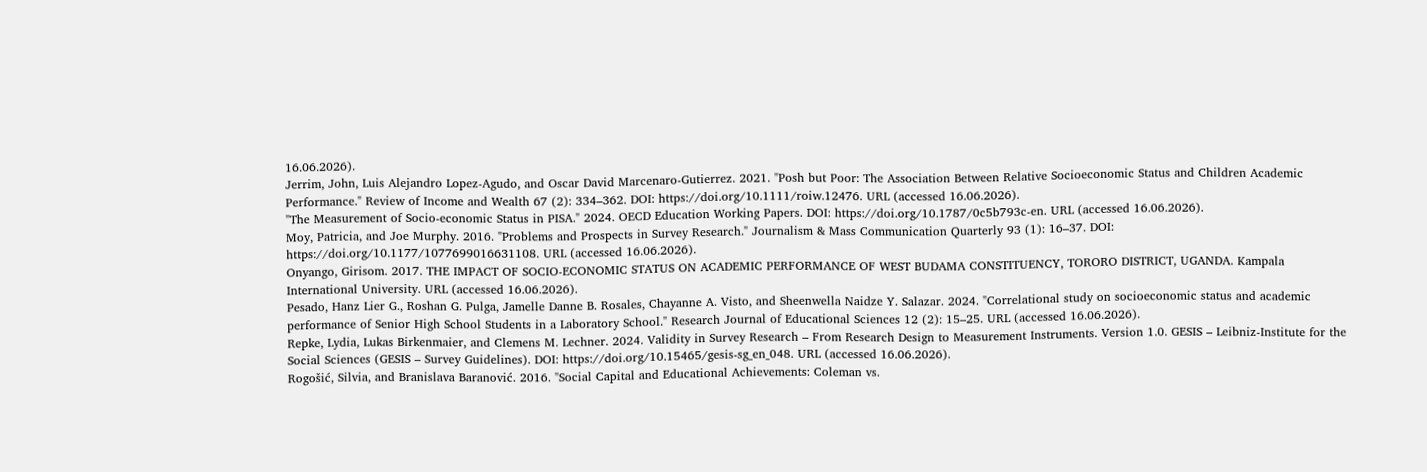16.06.2026).
Jerrim, John, Luis Alejandro Lopez‐Agudo, and Oscar David Marcenaro‐Gutierrez. 2021. "Posh but Poor: The Association Between Relative Socioeconomic Status and Children Academic Performance." Review of Income and Wealth 67 (2): 334–362. DOI: https://doi.org/10.1111/roiw.12476. URL (accessed 16.06.2026).
"The Measurement of Socio-economic Status in PISA." 2024. OECD Education Working Papers. DOI: https://doi.org/10.1787/0c5b793c-en. URL (accessed 16.06.2026).
Moy, Patricia, and Joe Murphy. 2016. "Problems and Prospects in Survey Research." Journalism & Mass Communication Quarterly 93 (1): 16–37. DOI: https://doi.org/10.1177/1077699016631108. URL (accessed 16.06.2026).
Onyango, Girisom. 2017. THE IMPACT OF SOCIO-ECONOMIC STATUS ON ACADEMIC PERFORMANCE OF WEST BUDAMA CONSTITUENCY, TORORO DISTRICT, UGANDA. Kampala International University. URL (accessed 16.06.2026).
Pesado, Hanz Lier G., Roshan G. Pulga, Jamelle Danne B. Rosales, Chayanne A. Visto, and Sheenwella Naidze Y. Salazar. 2024. "Correlational study on socioeconomic status and academic performance of Senior High School Students in a Laboratory School." Research Journal of Educational Sciences 12 (2): 15–25. URL (accessed 16.06.2026).
Repke, Lydia, Lukas Birkenmaier, and Clemens M. Lechner. 2024. Validity in Survey Research – From Research Design to Measurement Instruments. Version 1.0. GESIS – Leibniz-Institute for the Social Sciences (GESIS – Survey Guidelines). DOI: https://doi.org/10.15465/gesis-sg_en_048. URL (accessed 16.06.2026).
Rogošić, Silvia, and Branislava Baranović. 2016. "Social Capital and Educational Achievements: Coleman vs.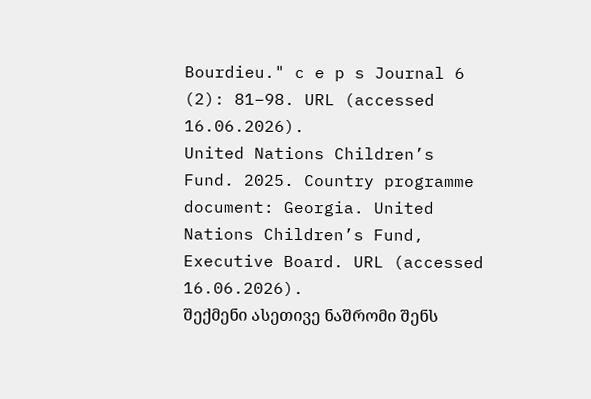Bourdieu." c e p s Journal 6 (2): 81–98. URL (accessed 16.06.2026).
United Nations Children’s Fund. 2025. Country programme document: Georgia. United Nations Children’s Fund, Executive Board. URL (accessed 16.06.2026).
შექმენი ასეთივე ნაშრომი შენს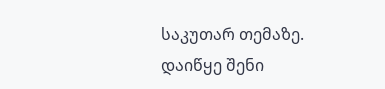საკუთარ თემაზე.
დაიწყე შენი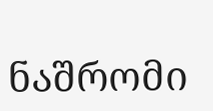ნაშრომი